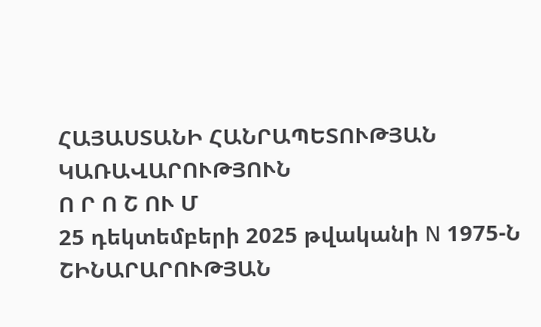ՀԱՅԱՍՏԱՆԻ ՀԱՆՐԱՊԵՏՈՒԹՅԱՆ ԿԱՌԱՎԱՐՈՒԹՅՈՒՆ
Ո Ր Ո Շ ՈՒ Մ
25 դեկտեմբերի 2025 թվականի N 1975-Ն
ՇԻՆԱՐԱՐՈՒԹՅԱՆ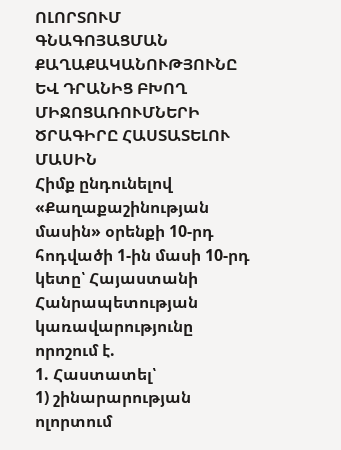ՈԼՈՐՏՈՒՄ ԳՆԱԳՈՅԱՑՄԱՆ ՔԱՂԱՔԱԿԱՆՈՒԹՅՈՒՆԸ ԵՎ ԴՐԱՆԻՑ ԲԽՈՂ ՄԻՋՈՑԱՌՈՒՄՆԵՐԻ ԾՐԱԳԻՐԸ ՀԱՍՏԱՏԵԼՈՒ ՄԱՍԻՆ
Հիմք ընդունելով «Քաղաքաշինության մասին» օրենքի 10-րդ հոդվածի 1-ին մասի 10-րդ կետը՝ Հայաստանի Հանրապետության կառավարությունը որոշում է.
1. Հաստատել՝
1) շինարարության ոլորտում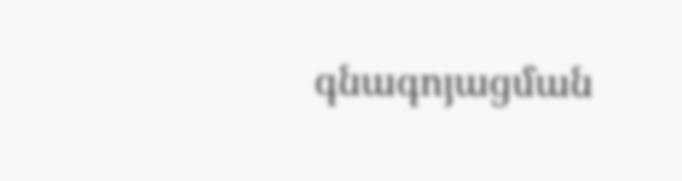գնագոյացման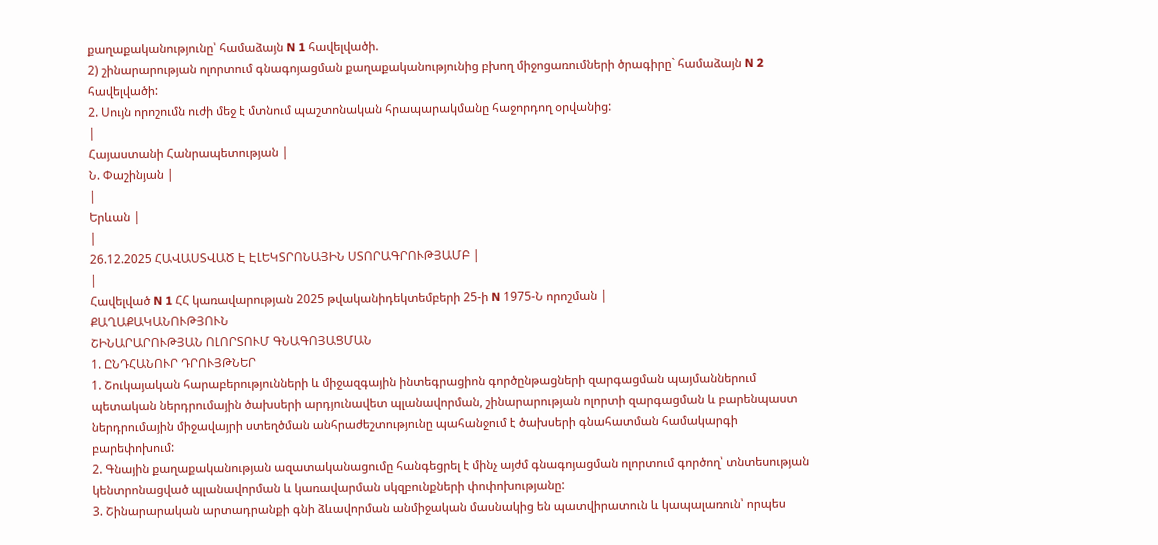քաղաքականությունը՝ համաձայն N 1 հավելվածի.
2) շինարարության ոլորտում գնագոյացման քաղաքականությունից բխող միջոցառումների ծրագիրը` համաձայն N 2 հավելվածի:
2. Սույն որոշումն ուժի մեջ է մտնում պաշտոնական հրապարակմանը հաջորդող օրվանից:
|
Հայաստանի Հանրապետության |
Ն. Փաշինյան |
|
Երևան |
|
26.12.2025 ՀԱՎԱՍՏՎԱԾ Է ԷԼԵԿՏՐՈՆԱՅԻՆ ՍՏՈՐԱԳՐՈՒԹՅԱՄԲ |
|
Հավելված N 1 ՀՀ կառավարության 2025 թվականիդեկտեմբերի 25-ի N 1975-Ն որոշման |
ՔԱՂԱՔԱԿԱՆՈՒԹՅՈՒՆ
ՇԻՆԱՐԱՐՈՒԹՅԱՆ ՈԼՈՐՏՈՒՄ ԳՆԱԳՈՅԱՑՄԱՆ
1. ԸՆԴՀԱՆՈՒՐ ԴՐՈՒՅԹՆԵՐ
1. Շուկայական հարաբերությունների և միջազգային ինտեգրացիոն գործընթացների զարգացման պայմաններում պետական ներդրումային ծախսերի արդյունավետ պլանավորման, շինարարության ոլորտի զարգացման և բարենպաստ ներդրումային միջավայրի ստեղծման անհրաժեշտությունը պահանջում է ծախսերի գնահատման համակարգի բարեփոխում:
2. Գնային քաղաքականության ազատականացումը հանգեցրել է մինչ այժմ գնագոյացման ոլորտում գործող՝ տնտեսության կենտրոնացված պլանավորման և կառավարման սկզբունքների փոփոխությանը:
3. Շինարարական արտադրանքի գնի ձևավորման անմիջական մասնակից են պատվիրատուն և կապալառուն՝ որպես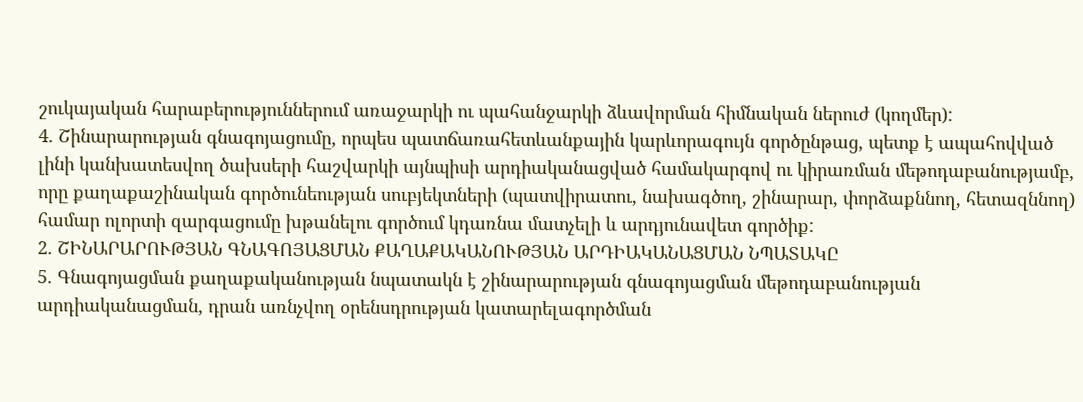շուկայական հարաբերություններում առաջարկի ու պահանջարկի ձևավորման հիմնական ներուժ (կողմեր):
4. Շինարարության գնագոյացումը, որպես պատճառահետևանքային կարևորագույն գործընթաց, պետք է ապահովված լինի կանխատեսվող ծախսերի հաշվարկի այնպիսի արդիականացված համակարգով ու կիրառման մեթոդաբանությամբ, որը քաղաքաշինական գործունեության սուբյեկտների (պատվիրատու, նախագծող, շինարար, փորձաքննող, հետազննող) համար ոլորտի զարգացումը խթանելու գործում կդառնա մատչելի և արդյունավետ գործիք:
2. ՇԻՆԱՐԱՐՈՒԹՅԱՆ ԳՆԱԳՈՅԱՑՄԱՆ ՔԱՂԱՔԱԿԱՆՈՒԹՅԱՆ ԱՐԴԻԱԿԱՆԱՑՄԱՆ ՆՊԱՏԱԿԸ
5. Գնագոյացման քաղաքականության նպատակն է շինարարության գնագոյացման մեթոդաբանության արդիականացման, դրան առնչվող օրենսդրության կատարելագործման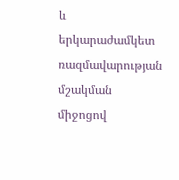և երկարաժամկետ ռազմավարության մշակման միջոցով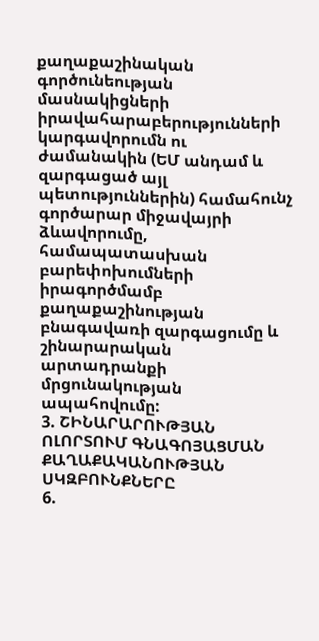քաղաքաշինական գործունեության մասնակիցների իրավահարաբերությունների կարգավորումն ու ժամանակին (ԵՄ անդամ և զարգացած այլ պետություններին) համահունչ գործարար միջավայրի ձևավորումը, համապատասխան բարեփոխումների իրագործմամբ քաղաքաշինության բնագավառի զարգացումը և շինարարական արտադրանքի մրցունակության ապահովումը:
3. ՇԻՆԱՐԱՐՈՒԹՅԱՆ ՈԼՈՐՏՈՒՄ ԳՆԱԳՈՅԱՑՄԱՆ ՔԱՂԱՔԱԿԱՆՈՒԹՅԱՆ ՍԿԶԲՈՒՆՔՆԵՐԸ
6.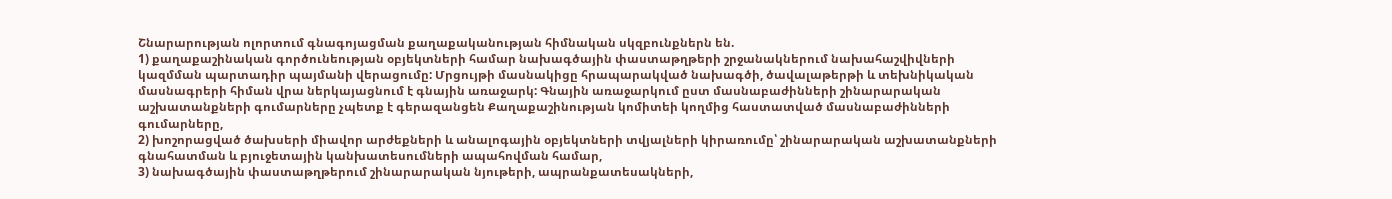Շնարարության ոլորտում գնագոյացման քաղաքականության հիմնական սկզբունքներն են.
1) քաղաքաշինական գործունեության օբյեկտների համար նախագծային փաստաթղթերի շրջանակներում նախահաշվիվների կազմման պարտադիր պայմանի վերացումը: Մրցույթի մասնակիցը հրապարակված նախագծի, ծավալաթերթի և տեխնիկական մասնագրերի հիման վրա ներկայացնում է գնային առաջարկ: Գնային առաջարկում ըստ մասնաբաժինների շինարարական աշխատանքների գումարները չպետք է գերազանցեն Քաղաքաշինության կոմիտեի կողմից հաստատված մասնաբաժինների գումարները,
2) խոշորացված ծախսերի միավոր արժեքների և անալոգային օբյեկտների տվյալների կիրառումը՝ շինարարական աշխատանքների գնահատման և բյուջետային կանխատեսումների ապահովման համար,
3) նախագծային փաստաթղթերում շինարարական նյութերի, ապրանքատեսակների,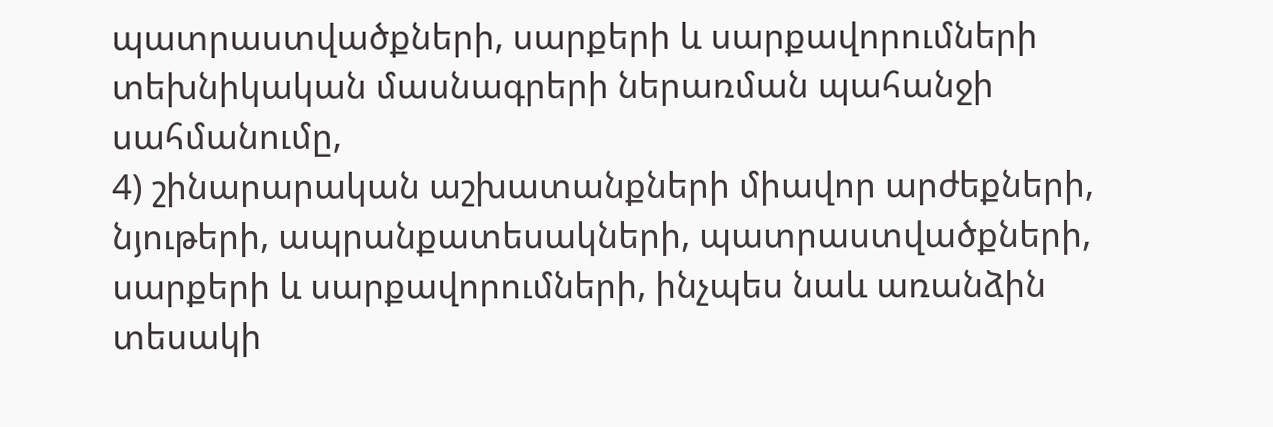պատրաստվածքների, սարքերի և սարքավորումների տեխնիկական մասնագրերի ներառման պահանջի սահմանումը,
4) շինարարական աշխատանքների միավոր արժեքների, նյութերի, ապրանքատեսակների, պատրաստվածքների, սարքերի և սարքավորումների, ինչպես նաև առանձին տեսակի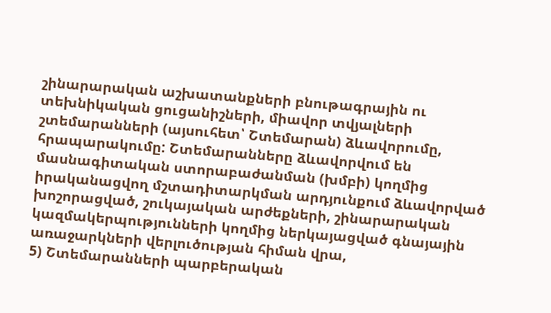շինարարական աշխատանքների բնութագրային ու տեխնիկական ցուցանիշների, միավոր տվյալների շտեմարանների (այսուհետ՝ Շտեմարան) ձևավորումը, հրապարակումը: Շտեմարանները ձևավորվում են մասնագիտական ստորաբաժանման (խմբի) կողմից իրականացվող մշտադիտարկման արդյունքում ձևավորված խոշորացված, շուկայական արժեքների, շինարարական կազմակերպությունների կողմից ներկայացված գնայային առաջարկների վերլուծության հիման վրա,
5) Շտեմարանների պարբերական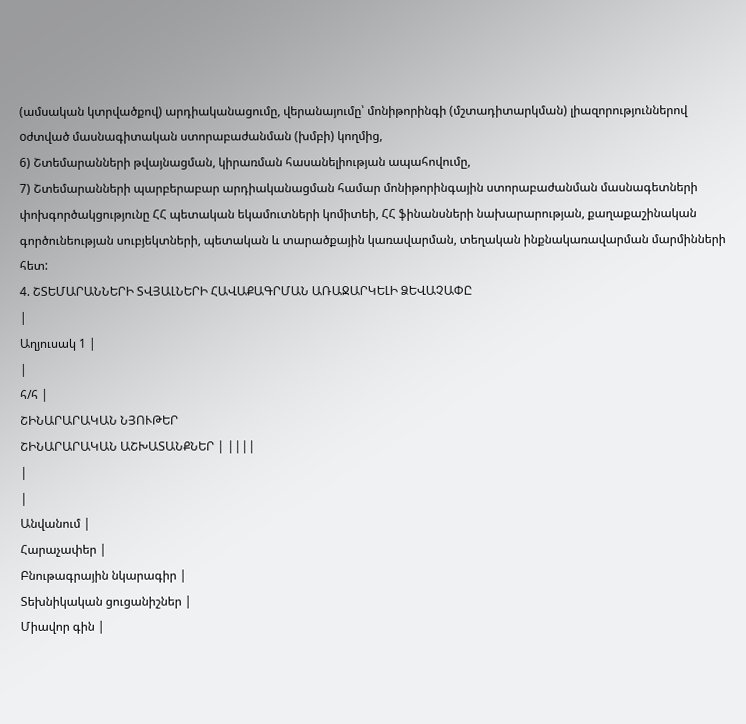(ամսական կտրվածքով) արդիականացումը, վերանայումը՝ մոնիթորինգի (մշտադիտարկման) լիազորություններով oժտված մասնագիտական ստորաբաժանման (խմբի) կողմից,
6) Շտեմարանների թվայնացման, կիրառման հասանելիության ապահովումը,
7) Շտեմարանների պարբերաբար արդիականացման համար մոնիթորինգային ստորաբաժանման մասնագետների փոխգործակցությունը ՀՀ պետական եկամուտների կոմիտեի, ՀՀ ֆինանսների նախարարության, քաղաքաշինական գործունեության սուբյեկտների, պետական և տարածքային կառավարման, տեղական ինքնակառավարման մարմինների հետ:
4. ՇՏԵՄԱՐԱՆՆԵՐԻ ՏՎՅԱԼՆԵՐԻ ՀԱՎԱՔԱԳՐՄԱՆ ԱՌԱՋԱՐԿԵԼԻ ՁԵՎԱՉԱՓԸ
|
Աղյուսակ 1 |
|
հ/հ |
ՇԻՆԱՐԱՐԱԿԱՆ ՆՅՈՒԹԵՐ
ՇԻՆԱՐԱՐԱԿԱՆ ԱՇԽԱՏԱՆՔՆԵՐ | ||||
|
|
Անվանում |
Հարաչափեր |
Բնութագրային նկարագիր |
Տեխնիկական ցուցանիշներ |
Միավոր գին |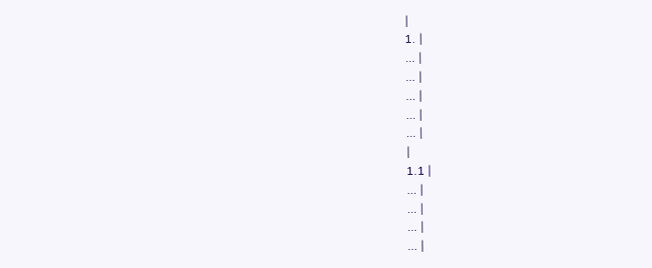|
1. |
… |
… |
… |
… |
… |
|
1.1 |
… |
… |
… |
… |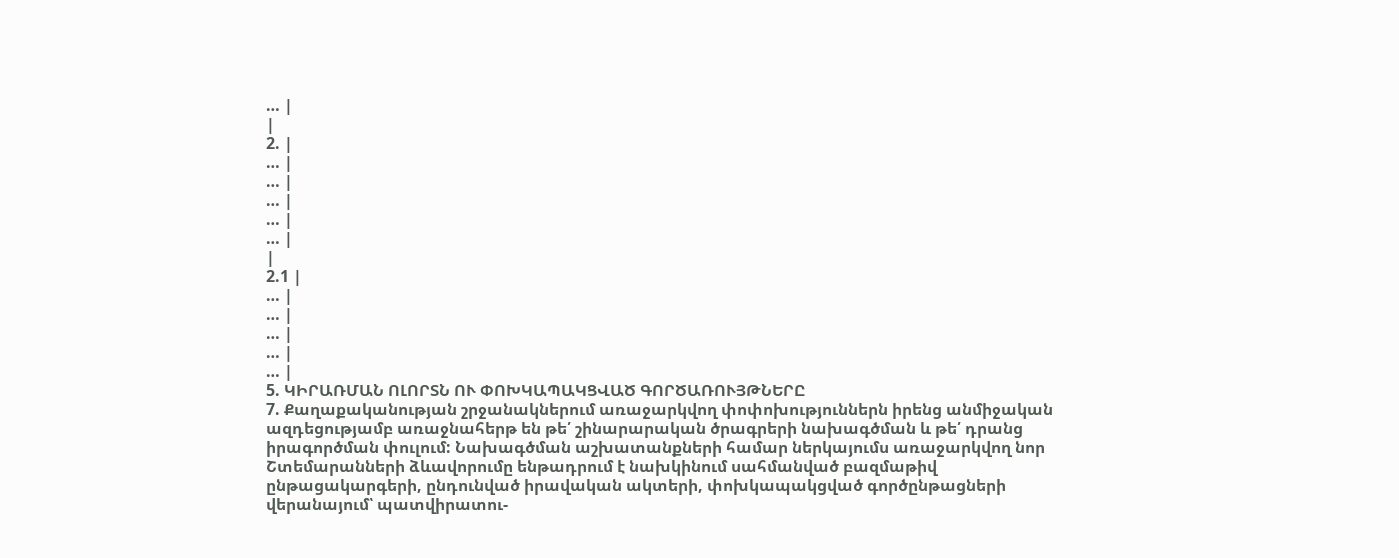… |
|
2. |
… |
… |
… |
… |
… |
|
2.1 |
… |
… |
… |
… |
… |
5. ԿԻՐԱՌՄԱՆ ՈԼՈՐՏՆ ՈՒ ՓՈԽԿԱՊԱԿՑՎԱԾ ԳՈՐԾԱՌՈՒՅԹՆԵՐԸ
7. Քաղաքականության շրջանակներում առաջարկվող փոփոխություններն իրենց անմիջական ազդեցությամբ առաջնահերթ են թե՛ շինարարական ծրագրերի նախագծման և թե՛ դրանց իրագործման փուլում: Նախագծման աշխատանքների համար ներկայումս առաջարկվող նոր Շտեմարանների ձևավորումը ենթադրում է նախկինում սահմանված բազմաթիվ ընթացակարգերի, ընդունված իրավական ակտերի, փոխկապակցված գործընթացների վերանայում՝ պատվիրատու-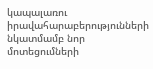կապալառու իրավահարաբերությունների նկատմամբ նոր մոտեցումների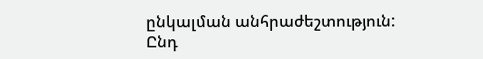ընկալման անհրաժեշտություն: Ընդ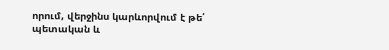որում, վերջինս կարևորվում է թե՛ պետական և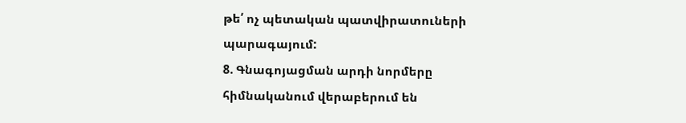թե՛ ոչ պետական պատվիրատուների պարագայում:
8. Գնագոյացման արդի նորմերը հիմնականում վերաբերում են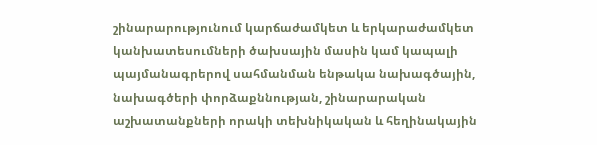շինարարությունում կարճաժամկետ և երկարաժամկետ կանխատեսումների ծախսային մասին կամ կապալի պայմանագրերով սահմանման ենթակա նախագծային, նախագծերի փորձաքննության, շինարարական աշխատանքների որակի տեխնիկական և հեղինակային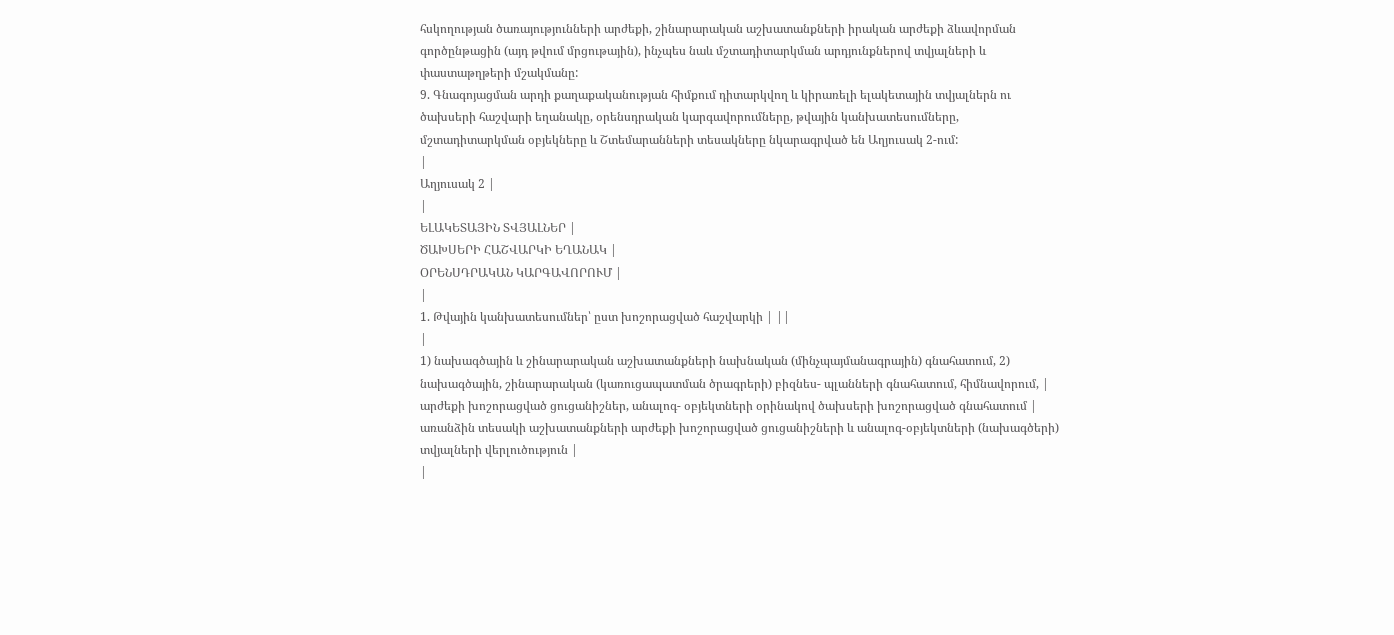հսկողության ծառայությունների արժեքի, շինարարական աշխատանքների իրական արժեքի ձևավորման գործընթացին (այդ թվում մրցութային), ինչպես նաև մշտադիտարկման արդյունքներով տվյալների և փաստաթղթերի մշակմանը:
9. Գնագոյացման արդի քաղաքականության հիմքում դիտարկվող և կիրառելի ելակետային տվյալներն ու ծախսերի հաշվարի եղանակը, օրենսդրական կարգավորումները, թվային կանխատեսումները, մշտադիտարկման օբյեկները և Շտեմարանների տեսակները նկարագրված են Աղյուսակ 2-ում:
|
Աղյուսակ 2 |
|
ԵԼԱԿԵՏԱՅԻՆ ՏՎՅԱԼՆԵՐ |
ԾԱԽՍԵՐԻ ՀԱՇՎԱՐԿԻ ԵՂԱՆԱԿ |
ՕՐԵՆՍԴՐԱԿԱՆ ԿԱՐԳԱՎՈՐՈՒՄ |
|
1. Թվային կանխատեսումներ՝ ըստ խոշորացված հաշվարկի | ||
|
1) նախագծային և շինարարական աշխատանքների նախնական (մինչպայմանագրային) գնահատում, 2) նախագծային, շինարարական (կառուցապատման ծրագրերի) բիզնես- պլանների գնահատում, հիմնավորում, |
արժեքի խոշորացված ցուցանիշներ, անալոգ- օբյեկտների օրինակով ծախսերի խոշորացված գնահատում |
առանձին տեսակի աշխատանքների արժեքի խոշորացված ցուցանիշների և անալոգ-օբյեկտների (նախագծերի) տվյալների վերլուծություն |
|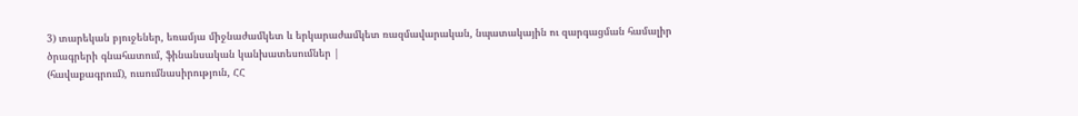3) տարեկան բյուջեներ, եռամյա միջնաժամկետ և երկարաժամկետ ռազմավարական, նպատակային ու զարգացման համալիր ծրագրերի գնահատում, ֆինանսական կանխատեսումներ |
(հավաքագրում), ուսումնասիրություն, ՀՀ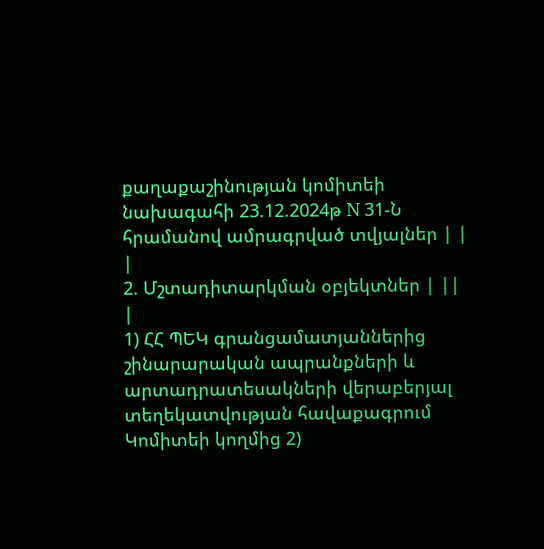քաղաքաշինության կոմիտեի նախագահի 23.12.2024թ N 31-Ն հրամանով ամրագրված տվյալներ | |
|
2. Մշտադիտարկման օբյեկտներ | ||
|
1) ՀՀ ՊԵԿ գրանցամատյաններից շինարարական ապրանքների և արտադրատեսակների վերաբերյալ տեղեկատվության հավաքագրում Կոմիտեի կողմից 2)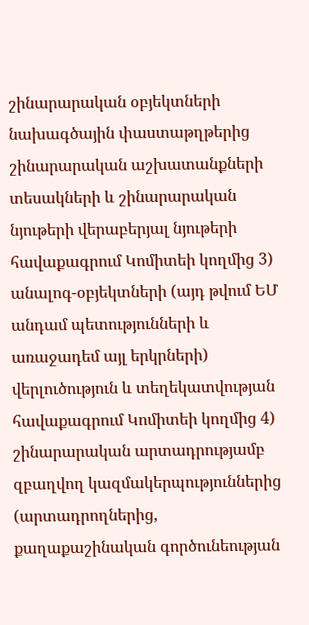շինարարական օբյեկտների նախագծային փաստաթղթերից շինարարական աշխատանքների տեսակների և շինարարական նյութերի վերաբերյալ նյութերի հավաքագրում Կոմիտեի կողմից 3) անալոգ-օբյեկտների (այդ թվում ԵՄ անդամ պետությունների և առաջադեմ այլ երկրների) վերլուծություն և տեղեկատվության հավաքագրում Կոմիտեի կողմից 4) շինարարական արտադրությամբ զբաղվող կազմակերպություններից (արտադրողներից, քաղաքաշինական գործունեության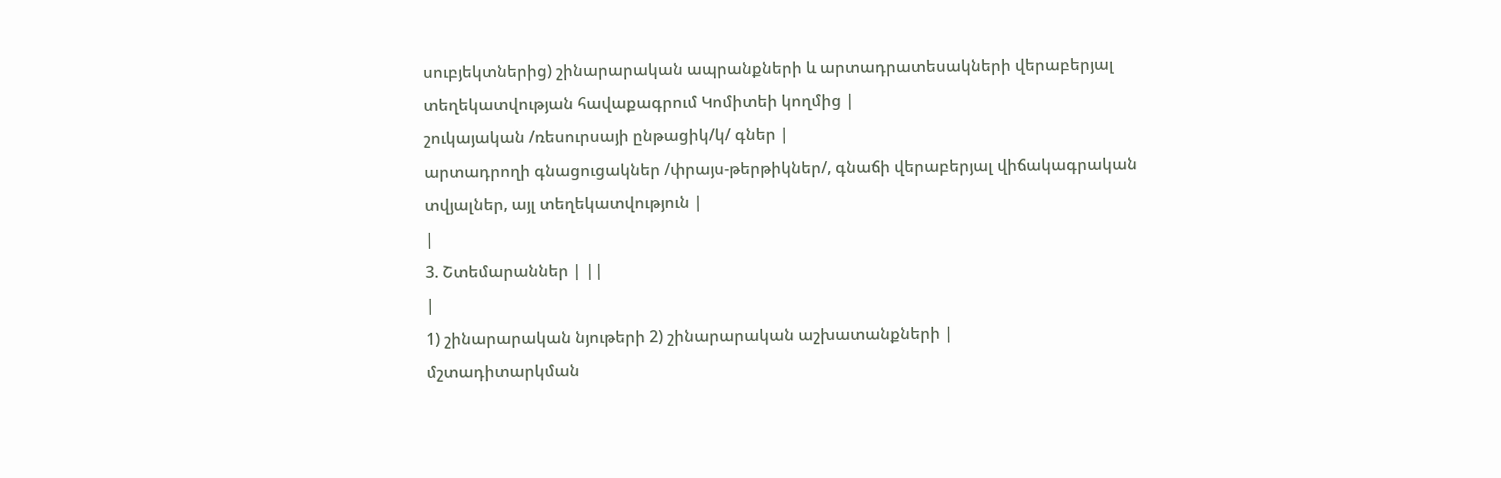սուբյեկտներից) շինարարական ապրանքների և արտադրատեսակների վերաբերյալ տեղեկատվության հավաքագրում Կոմիտեի կողմից |
շուկայական /ռեսուրսայի ընթացիկ/կ/ գներ |
արտադրողի գնացուցակներ /փրայս-թերթիկներ/, գնաճի վերաբերյալ վիճակագրական տվյալներ, այլ տեղեկատվություն |
|
3. Շտեմարաններ | ||
|
1) շինարարական նյութերի 2) շինարարական աշխատանքների |
մշտադիտարկման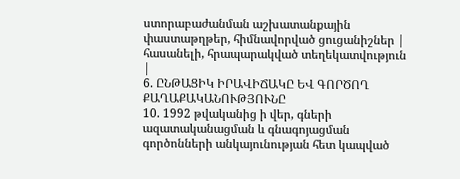ստորաբաժանման աշխատանքային փաստաթղթեր, հիմնավորված ցուցանիշներ |
հասանելի, հրապարակված տեղեկատվություն |
6. ԸՆԹԱՑԻԿ ԻՐԱՎԻՃԱԿԸ ԵՎ ԳՈՐԾՈՂ ՔԱՂԱՔԱԿԱՆՈՒԹՅՈՒՆԸ
10. 1992 թվականից ի վեր, գների ազատականացման և գնագոյացման գործոնների անկայունության հետ կապված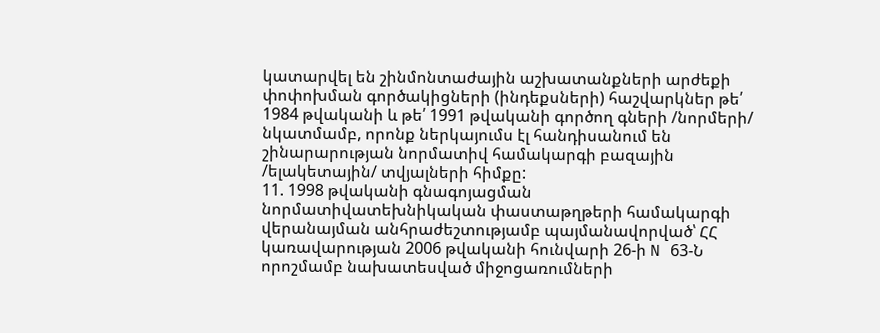կատարվել են շինմոնտաժային աշխատանքների արժեքի փոփոխման գործակիցների (ինդեքսների) հաշվարկներ թե՛ 1984 թվականի և թե՛ 1991 թվականի գործող գների /նորմերի/ նկատմամբ, որոնք ներկայումս էլ հանդիսանում են շինարարության նորմատիվ համակարգի բազային /ելակետային/ տվյալների հիմքը:
11. 1998 թվականի գնագոյացման նորմատիվատեխնիկական փաստաթղթերի համակարգի վերանայման անհրաժեշտությամբ պայմանավորված՝ ՀՀ կառավարության 2006 թվականի հունվարի 26-ի N 63-Ն որոշմամբ նախատեսված միջոցառումների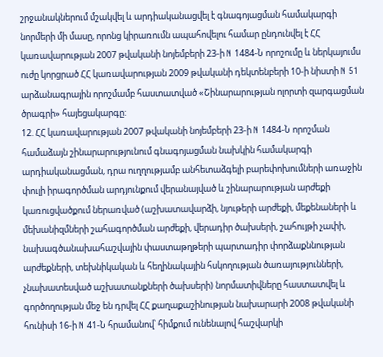շրջանակներում մշակվել և արդիականացվել է գնագոյացման համակարգի նորմերի մի մասը, որոնց կիրառումն ապահովելու համար ընդունվել է ՀՀ կառավարության 2007 թվականի նոյեմբերի 23-ի N 1484-Ն որոշումը և ներկայումս ուժը կորցրած ՀՀ կառավարության 2009 թվականի դեկտենբերի 10-ի նիստի N 51 արձանագրային որոշմամբ հաստատված «Շինարարության ոլորտի զարգացման ծրագրի» հայեցակարգը:
12. ՀՀ կառավարության 2007 թվականի նոյեմբերի 23-ի N 1484-Ն որոշման համաձայն շինարարությունում գնագոյացման նախկին համակարգի արդիականացման, դրա ուղղությամբ անհետաձգելի բարեփոխումների առաջին փուլի իրագործման արդյունքում վերանայված և շինարարության արժեքի կառուցվածքում ներառված (աշխատավարձի, նյութերի արժեքի, մեքենաների և մեխանիզմների շահագործման արժեքի, վերադիր ծախսերի, շահույթի չափի, նախագծանախահաշվային փաստաթղթերի պարտադիր փորձաքննության արժեքների, տեխնիկական և հեղինակային հսկողության ծառայությունների, չնախատեսված աշխատանքների ծախսերի) նորմատիվները հաստատվել և գործողության մեջ են դրվել ՀՀ քաղաքաշինության նախարարի 2008 թվականի հունիսի 16-ի N 41-Ն հրամանով՝ հիմքում ունենալով հաշվարկի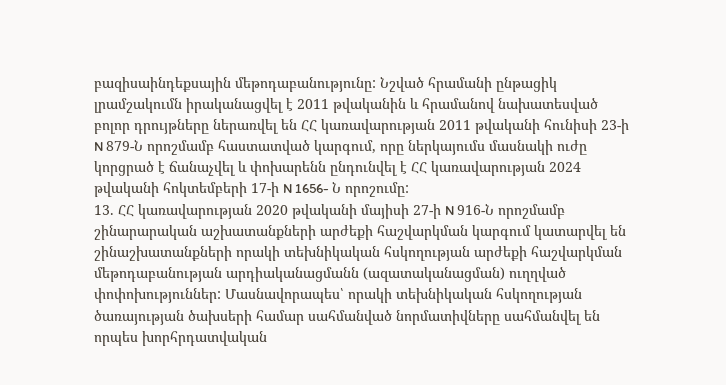բազիսաինդեքսային մեթոդաբանությունը: Նշված հրամանի ընթացիկ լրամշակումն իրականացվել է 2011 թվականին և հրամանով նախատեսված բոլոր դրույթները ներառվել են ՀՀ կառավարության 2011 թվականի հունիսի 23-ի N 879-Ն որոշմամբ հաստատված կարգում, որը ներկայումս մասնակի ուժը կորցրած է ճանաչվել և փոխարենն ընդունվել է ՀՀ կառավարության 2024 թվականի հոկտեմբերի 17-ի N 1656- Ն որոշումը:
13. ՀՀ կառավարության 2020 թվականի մայիսի 27-ի N 916-Ն որոշմամբ շինարարական աշխատանքների արժեքի հաշվարկման կարգում կատարվել են շինաշխատանքների որակի տեխնիկական հսկողության արժեքի հաշվարկման մեթոդաբանության արդիականացմանն (ազատականացման) ուղղված փոփոխություններ: Մասնավորապես՝ որակի տեխնիկական հսկողության ծառայության ծախսերի համար սահմանված նորմատիվները սահմանվել են որպես խորհրդատվական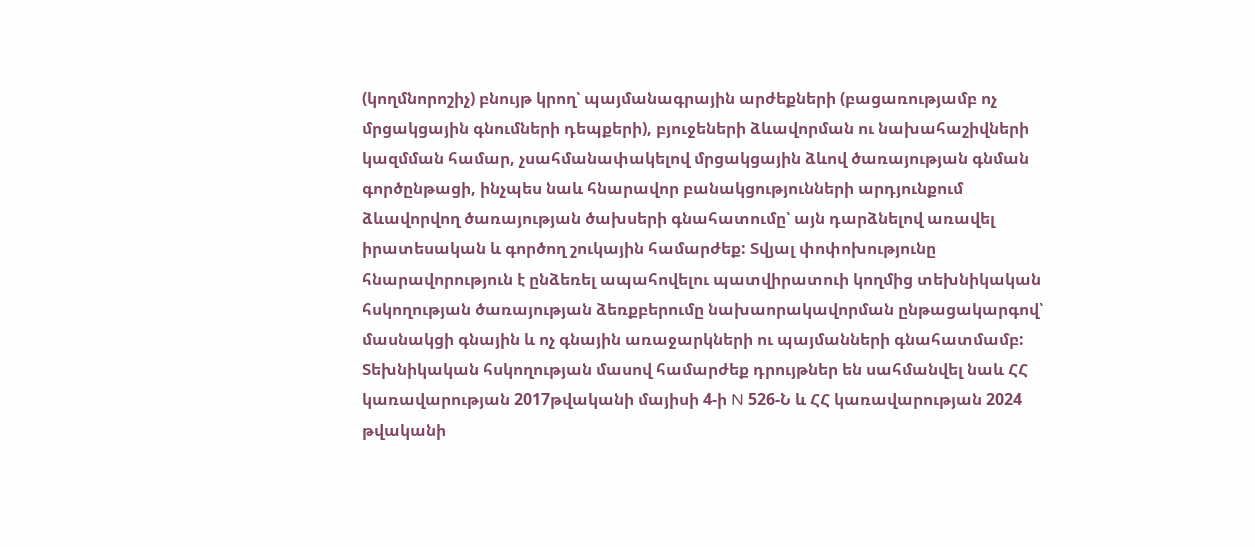(կողմնորոշիչ) բնույթ կրող՝ պայմանագրային արժեքների (բացառությամբ ոչ մրցակցային գնումների դեպքերի), բյուջեների ձևավորման ու նախահաշիվների կազմման համար, չսահմանափակելով մրցակցային ձևով ծառայության գնման գործընթացի, ինչպես նաև հնարավոր բանակցությունների արդյունքում ձևավորվող ծառայության ծախսերի գնահատումը՝ այն դարձնելով առավել իրատեսական և գործող շուկային համարժեք: Տվյալ փոփոխությունը հնարավորություն է ընձեռել ապահովելու պատվիրատուի կողմից տեխնիկական հսկողության ծառայության ձեռքբերումը նախաորակավորման ընթացակարգով՝ մասնակցի գնային և ոչ գնային առաջարկների ու պայմանների գնահատմամբ: Տեխնիկական հսկողության մասով համարժեք դրույթներ են սահմանվել նաև ՀՀ կառավարության 2017թվականի մայիսի 4-ի N 526-Ն և ՀՀ կառավարության 2024 թվականի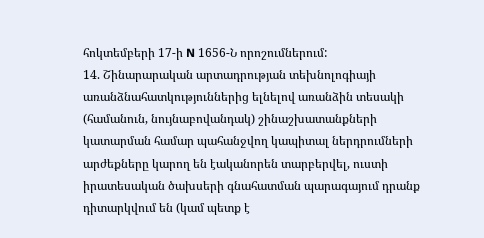հոկտեմբերի 17-ի N 1656-Ն որոշումներում:
14. Շինարարական արտադրության տեխնոլոգիայի առանձնահատկություններից ելնելով առանձին տեսակի (համանուն, նույնաբովանդակ) շինաշխատանքների կատարման համար պահանջվող կապիտալ ներդրումների արժեքները կարող են էականորեն տարբերվել, ուստի իրատեսական ծախսերի գնահատման պարագայում դրանք դիտարկվում են (կամ պետք է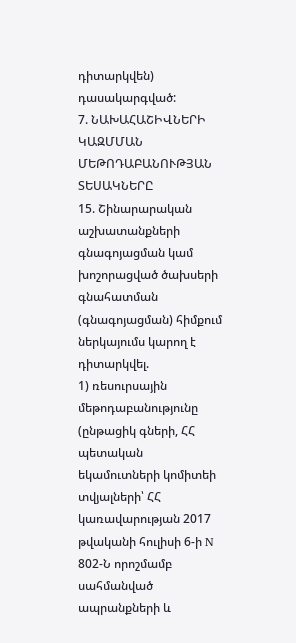դիտարկվեն) դասակարգված:
7. ՆԱԽԱՀԱՇԻՎՆԵՐԻ ԿԱԶՄՄԱՆ ՄԵԹՈԴԱԲԱՆՈՒԹՅԱՆ ՏԵՍԱԿՆԵՐԸ
15. Շինարարական աշխատանքների գնագոյացման կամ խոշորացված ծախսերի գնահատման (գնագոյացման) հիմքում ներկայումս կարող է դիտարկվել.
1) ռեսուրսային մեթոդաբանությունը (ընթացիկ գների, ՀՀ պետական եկամուտների կոմիտեի տվյալների՝ ՀՀ կառավարության 2017 թվականի հուլիսի 6-ի N 802-Ն որոշմամբ սահմանված ապրանքների և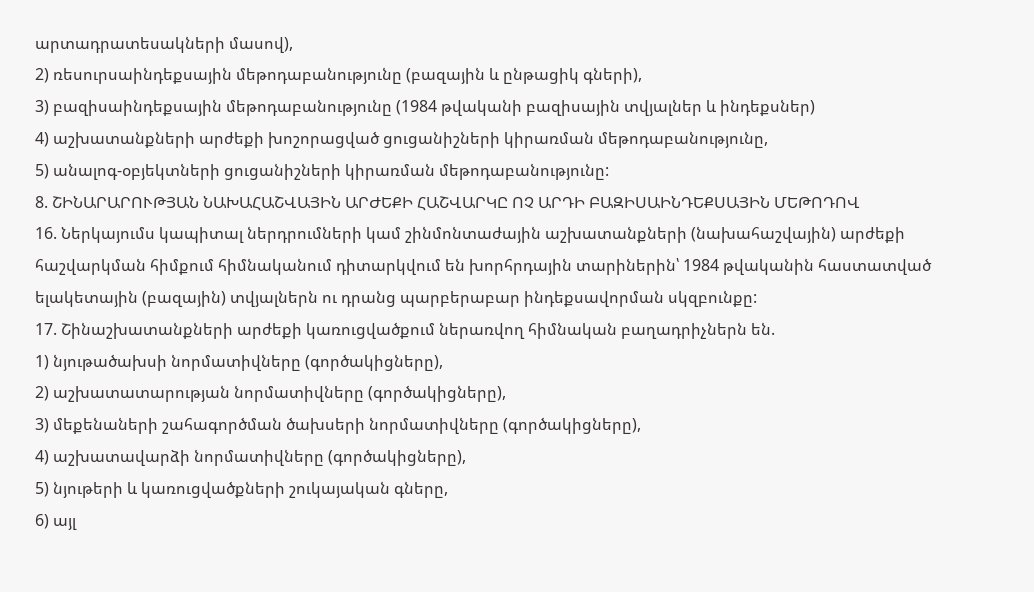արտադրատեսակների մասով),
2) ռեսուրսաինդեքսային մեթոդաբանությունը (բազային և ընթացիկ գների),
3) բազիսաինդեքսային մեթոդաբանությունը (1984 թվականի բազիսային տվյալներ և ինդեքսներ)
4) աշխատանքների արժեքի խոշորացված ցուցանիշների կիրառման մեթոդաբանությունը,
5) անալոգ-օբյեկտների ցուցանիշների կիրառման մեթոդաբանությունը:
8. ՇԻՆԱՐԱՐՈՒԹՅԱՆ ՆԱԽԱՀԱՇՎԱՅԻՆ ԱՐԺԵՔԻ ՀԱՇՎԱՐԿԸ ՈՉ ԱՐԴԻ ԲԱԶԻՍԱԻՆԴԵՔՍԱՅԻՆ ՄԵԹՈԴՈՎ
16. Ներկայումս կապիտալ ներդրումների կամ շինմոնտաժային աշխատանքների (նախահաշվային) արժեքի հաշվարկման հիմքում հիմնականում դիտարկվում են խորհրդային տարիներին՝ 1984 թվականին հաստատված ելակետային (բազային) տվյալներն ու դրանց պարբերաբար ինդեքսավորման սկզբունքը:
17. Շինաշխատանքների արժեքի կառուցվածքում ներառվող հիմնական բաղադրիչներն են.
1) նյութածախսի նորմատիվները (գործակիցները),
2) աշխատատարության նորմատիվները (գործակիցները),
3) մեքենաների շահագործման ծախսերի նորմատիվները (գործակիցները),
4) աշխատավարձի նորմատիվները (գործակիցները),
5) նյութերի և կառուցվածքների շուկայական գները,
6) այլ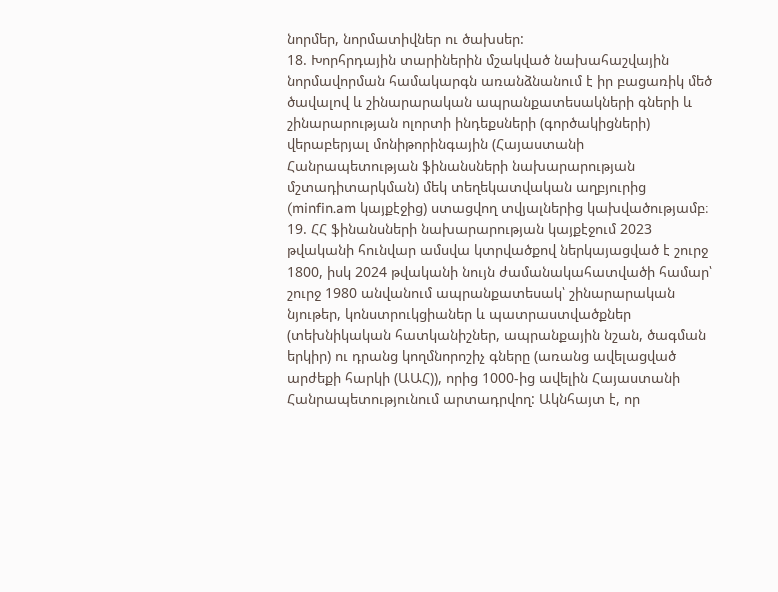նորմեր, նորմատիվներ ու ծախսեր:
18. Խորհրդային տարիներին մշակված նախահաշվային նորմավորման համակարգն առանձնանում է իր բացառիկ մեծ ծավալով և շինարարական ապրանքատեսակների գների և շինարարության ոլորտի ինդեքսների (գործակիցների) վերաբերյալ մոնիթորինգային (Հայաստանի Հանրապետության ֆինանսների նախարարության մշտադիտարկման) մեկ տեղեկատվական աղբյուրից (minfin.am կայքէջից) ստացվող տվյալներից կախվածությամբ։
19. ՀՀ ֆինանսների նախարարության կայքէջում 2023 թվականի հունվար ամսվա կտրվածքով ներկայացված է շուրջ 1800, իսկ 2024 թվականի նույն ժամանակահատվածի համար՝ շուրջ 1980 անվանում ապրանքատեսակ՝ շինարարական նյութեր, կոնստրուկցիաներ և պատրաստվածքներ (տեխնիկական հատկանիշներ, ապրանքային նշան, ծագման երկիր) ու դրանց կողմնորոշիչ գները (առանց ավելացված արժեքի հարկի (ԱԱՀ)), որից 1000-ից ավելին Հայաստանի Հանրապետությունում արտադրվող: Ակնհայտ է, որ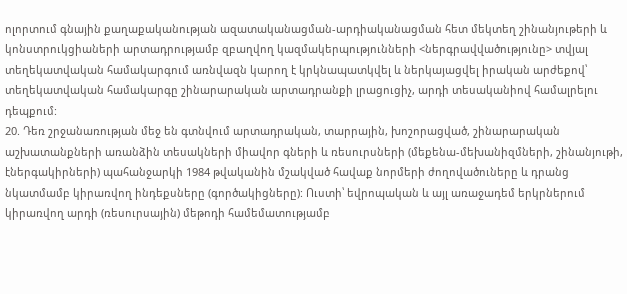ոլորտում գնային քաղաքականության ազատականացման-արդիականացման հետ մեկտեղ շինանյութերի և կոնստրուկցիաների արտադրությամբ զբաղվող կազմակերպությունների <ներգրավվածությունը> տվյալ տեղեկատվական համակարգում առնվազն կարող է կրկնապատկվել և ներկայացվել իրական արժեքով՝ տեղեկատվական համակարգը շինարարական արտադրանքի լրացուցիչ, արդի տեսականիով համալրելու դեպքում:
20. Դեռ շրջանառության մեջ են գտնվում արտադրական, տարրային, խոշորացված, շինարարական աշխատանքների առանձին տեսակների միավոր գների և ռեսուրսների (մեքենա-մեխանիզմների, շինանյութի, էներգակիրների) պահանջարկի 1984 թվականին մշակված հավաք նորմերի ժողովածուները և դրանց նկատմամբ կիրառվող ինդեքսները (գործակիցները): Ուստի՝ եվրոպական և այլ առաջադեմ երկրներում կիրառվող արդի (ռեսուրսային) մեթոդի համեմատությամբ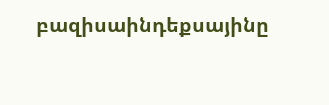բազիսաինդեքսայինը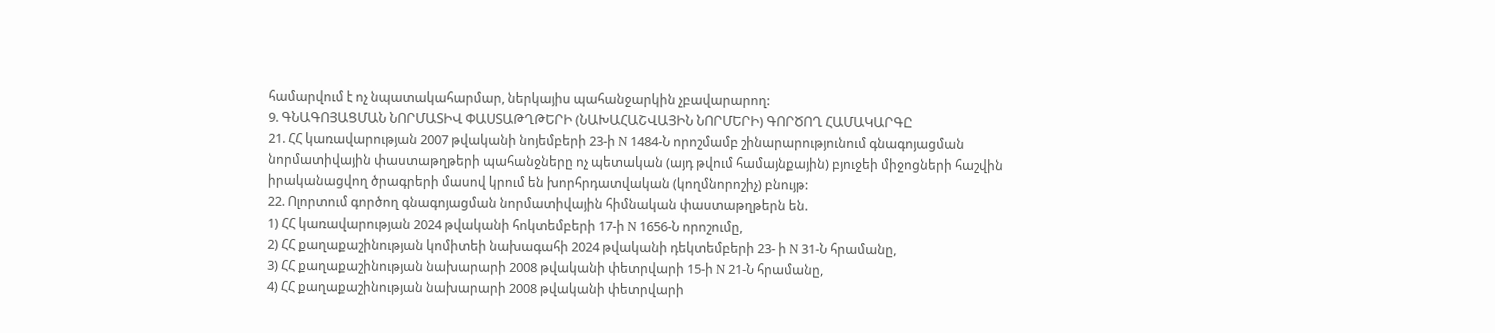համարվում է ոչ նպատակահարմար, ներկայիս պահանջարկին չբավարարող:
9. ԳՆԱԳՈՅԱՑՄԱՆ ՆՈՐՄԱՏԻՎ ՓԱՍՏԱԹՂԹԵՐԻ (ՆԱԽԱՀԱՇՎԱՅԻՆ ՆՈՐՄԵՐԻ) ԳՈՐԾՈՂ ՀԱՄԱԿԱՐԳԸ
21. ՀՀ կառավարության 2007 թվականի նոյեմբերի 23-ի N 1484-Ն որոշմամբ շինարարությունում գնագոյացման նորմատիվային փաստաթղթերի պահանջները ոչ պետական (այդ թվում համայնքային) բյուջեի միջոցների հաշվին իրականացվող ծրագրերի մասով կրում են խորհրդատվական (կողմնորոշիչ) բնույթ:
22. Ոլորտում գործող գնագոյացման նորմատիվային հիմնական փաստաթղթերն են.
1) ՀՀ կառավարության 2024 թվականի հոկտեմբերի 17-ի N 1656-Ն որոշումը,
2) ՀՀ քաղաքաշինության կոմիտեի նախագահի 2024 թվականի դեկտեմբերի 23- ի N 31-Ն հրամանը,
3) ՀՀ քաղաքաշինության նախարարի 2008 թվականի փետրվարի 15-ի N 21-Ն հրամանը,
4) ՀՀ քաղաքաշինության նախարարի 2008 թվականի փետրվարի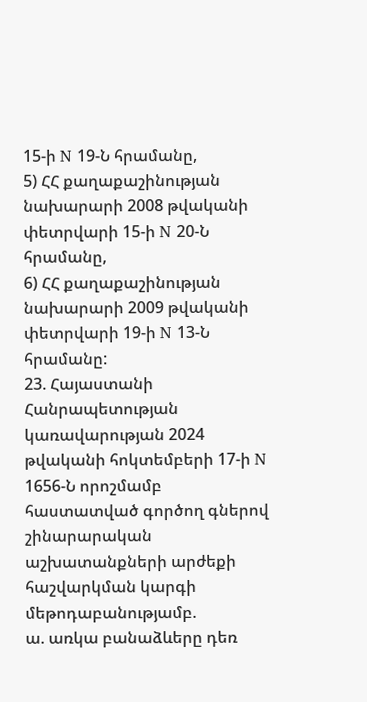15-ի N 19-Ն հրամանը,
5) ՀՀ քաղաքաշինության նախարարի 2008 թվականի փետրվարի 15-ի N 20-Ն հրամանը,
6) ՀՀ քաղաքաշինության նախարարի 2009 թվականի փետրվարի 19-ի N 13-Ն հրամանը:
23. Հայաստանի Հանրապետության կառավարության 2024 թվականի հոկտեմբերի 17-ի N 1656-Ն որոշմամբ հաստատված գործող գներով շինարարական աշխատանքների արժեքի հաշվարկման կարգի մեթոդաբանությամբ.
ա. առկա բանաձևերը դեռ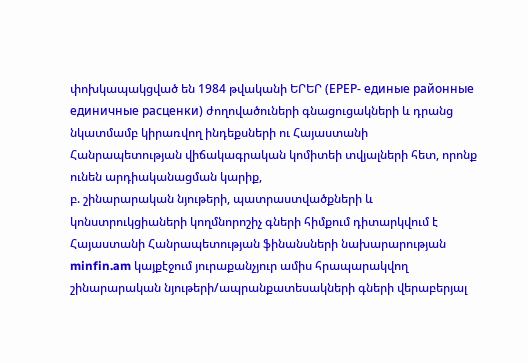փոխկապակցված են 1984 թվականի ԵՐԵՐ (ЕРЕР- единые районные единичные расценки) ժողովածուների գնացուցակների և դրանց նկատմամբ կիրառվող ինդեքսների ու Հայաստանի Հանրապետության վիճակագրական կոմիտեի տվյալների հետ, որոնք ունեն արդիականացման կարիք,
բ. շինարարական նյութերի, պատրաստվածքների և կոնստրուկցիաների կողմնորոշիչ գների հիմքում դիտարկվում է Հայաստանի Հանրապետության ֆինանսների նախարարության minfin.am կայքէջում յուրաքանչյուր ամիս հրապարակվող շինարարական նյութերի/ապրանքատեսակների գների վերաբերյալ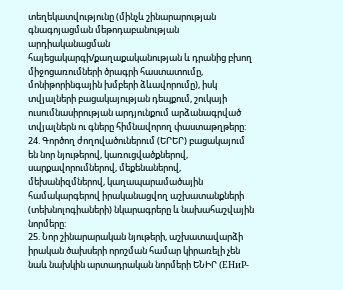տեղեկատվությունը (մինչև շինարարության գնագոյացման մեթոդաբանության արդիականացման հայեցակարգի/քաղաքականության և դրանից բխող միջոցառումների ծրագրի հաստատումը, մոնիթորինգային խմբերի ձևավորումը), իսկ տվյալների բացակայության դեպքում, շուկայի ուսումնասիրության արդյունքում արձանագրված տվյալներն ու գները հիմնավորող փաստաթղթերը:
24. Գործող ժողովածուներում (ԵՐԵՐ) բացակայում են նոր նյութերով, կառուցվածքներով, սարքավորումներով, մեքենաներով, մեխանիզմներով, կաղապարամածային համակարգերով իրականացվող աշխատանքների (տեխնոլոգիաների) նկարագրերը և նախահաշվային նորմերը:
25. Նոր շինարարական նյութերի, աշխատավարձի իրական ծախսերի որոշման համար կիրառելի չեն նաև նախկին արտադրական նորմերի ԵՆԻՐ (ЕНиР-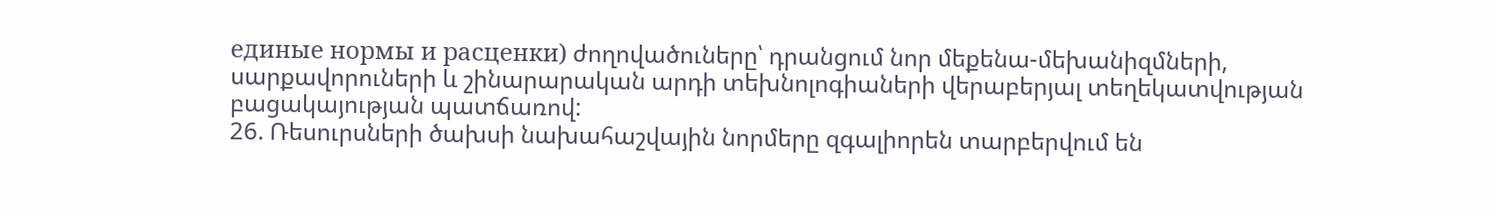единые нормы и расценки) ժողովածուները՝ դրանցում նոր մեքենա-մեխանիզմների, սարքավորուների և շինարարական արդի տեխնոլոգիաների վերաբերյալ տեղեկատվության բացակայության պատճառով:
26. Ռեսուրսների ծախսի նախահաշվային նորմերը զգալիորեն տարբերվում են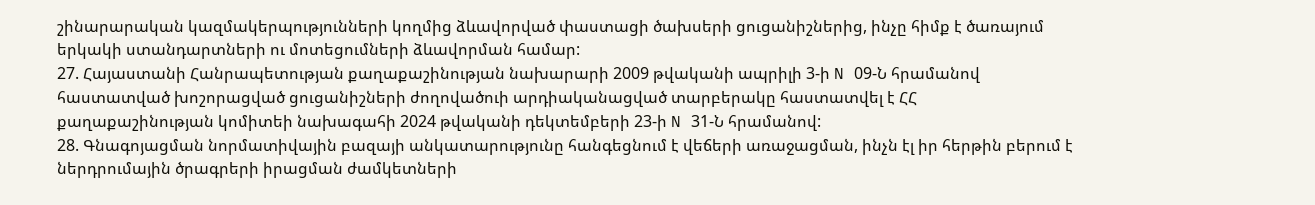շինարարական կազմակերպությունների կողմից ձևավորված փաստացի ծախսերի ցուցանիշներից, ինչը հիմք է ծառայում երկակի ստանդարտների ու մոտեցումների ձևավորման համար:
27. Հայաստանի Հանրապետության քաղաքաշինության նախարարի 2009 թվականի ապրիլի 3-ի N 09-Ն հրամանով հաստատված խոշորացված ցուցանիշների ժողովածուի արդիականացված տարբերակը հաստատվել է ՀՀ քաղաքաշինության կոմիտեի նախագահի 2024 թվականի դեկտեմբերի 23-ի N 31-Ն հրամանով:
28. Գնագոյացման նորմատիվային բազայի անկատարությունը հանգեցնում է վեճերի առաջացման, ինչն էլ իր հերթին բերում է ներդրումային ծրագրերի իրացման ժամկետների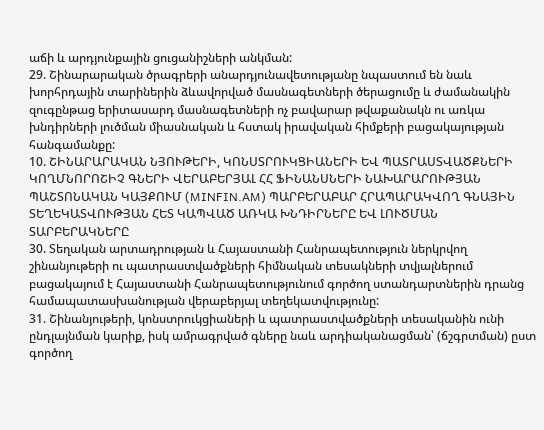աճի և արդյունքային ցուցանիշների անկման:
29. Շինարարական ծրագրերի անարդյունավետությանը նպաստում են նաև խորհրդային տարիներին ձևավորված մասնագետների ծերացումը և ժամանակին զուգընթաց երիտասարդ մասնագետների ոչ բավարար թվաքանակն ու առկա խնդիրների լուծման միասնական և հստակ իրավական հիմքերի բացակայության հանգամանքը:
10. ՇԻՆԱՐԱՐԱԿԱՆ ՆՅՈՒԹԵՐԻ, ԿՈՆՍՏՐՈՒԿՑԻԱՆԵՐԻ ԵՎ ՊԱՏՐԱՍՏՎԱԾՔՆԵՐԻ ԿՈՂՄՆՈՐՈՇԻՉ ԳՆԵՐԻ ՎԵՐԱԲԵՐՅԱԼ ՀՀ ՖԻՆԱՆՍՆԵՐԻ ՆԱԽԱՐԱՐՈՒԹՅԱՆ ՊԱՇՏՈՆԱԿԱՆ ԿԱՅՔՈՒՄ (MINFIN.AM) ՊԱՐԲԵՐԱԲԱՐ ՀՐԱՊԱՐԱԿՎՈՂ ԳՆԱՅԻՆ ՏԵՂԵԿԱՏՎՈՒԹՅԱՆ ՀԵՏ ԿԱՊՎԱԾ ԱՌԿԱ ԽՆԴԻՐՆԵՐԸ ԵՎ ԼՈՒԾՄԱՆ ՏԱՐԲԵՐԱԿՆԵՐԸ
30. Տեղական արտադրության և Հայաստանի Հանրապետություն ներկրվող շինանյութերի ու պատրաստվածքների հիմնական տեսակների տվյալներում բացակայում է Հայաստանի Հանրապետությունում գործող ստանդարտներին դրանց համապատասխանության վերաբերյալ տեղեկատվությունը:
31. Շինանյութերի, կոնստրուկցիաների և պատրաստվածքների տեսականին ունի ընդլայնման կարիք, իսկ ամրագրված գները նաև արդիականացման՝ (ճշգրտման) ըստ գործող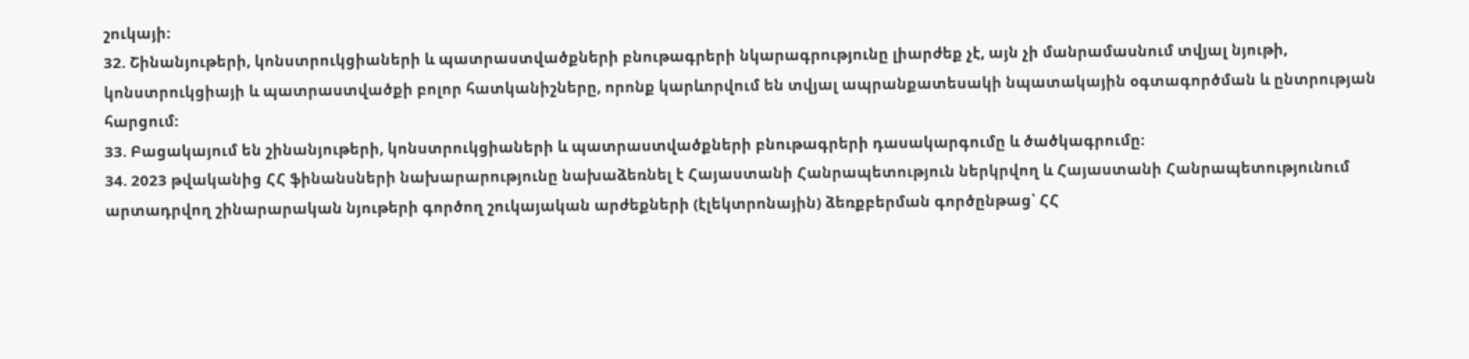շուկայի:
32. Շինանյութերի, կոնստրուկցիաների և պատրաստվածքների բնութագրերի նկարագրությունը լիարժեք չէ, այն չի մանրամասնում տվյալ նյութի, կոնստրուկցիայի և պատրաստվածքի բոլոր հատկանիշները, որոնք կարևորվում են տվյալ ապրանքատեսակի նպատակային օգտագործման և ընտրության հարցում:
33. Բացակայում են շինանյութերի, կոնստրուկցիաների և պատրաստվածքների բնութագրերի դասակարգումը և ծածկագրումը:
34. 2023 թվականից ՀՀ ֆինանսների նախարարությունը նախաձեռնել է Հայաստանի Հանրապետություն ներկրվող և Հայաստանի Հանրապետությունում արտադրվող շինարարական նյութերի գործող շուկայական արժեքների (էլեկտրոնային) ձեռքբերման գործընթաց՝ ՀՀ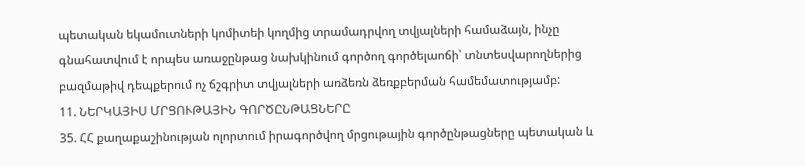պետական եկամուտների կոմիտեի կողմից տրամադրվող տվյալների համաձայն, ինչը գնահատվում է որպես առաջընթաց նախկինում գործող գործելաոճի՝ տնտեսվարողներից բազմաթիվ դեպքերում ոչ ճշգրիտ տվյալների առձեռն ձեռքբերման համեմատությամբ:
11. ՆԵՐԿԱՅԻՍ ՄՐՑՈՒԹԱՅԻՆ ԳՈՐԾԸՆԹԱՑՆԵՐԸ
35. ՀՀ քաղաքաշինության ոլորտում իրագործվող մրցութային գործընթացները պետական և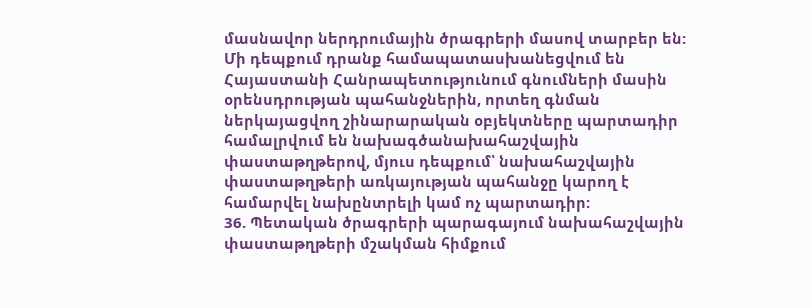մասնավոր ներդրումային ծրագրերի մասով տարբեր են: Մի դեպքում դրանք համապատասխանեցվում են Հայաստանի Հանրապետությունում գնումների մասին օրենսդրության պահանջներին, որտեղ գնման ներկայացվող շինարարական օբյեկտները պարտադիր համալրվում են նախագծանախահաշվային փաստաթղթերով, մյուս դեպքում՝ նախահաշվային փաստաթղթերի առկայության պահանջը կարող է համարվել նախընտրելի կամ ոչ պարտադիր:
36. Պետական ծրագրերի պարագայում նախահաշվային փաստաթղթերի մշակման հիմքում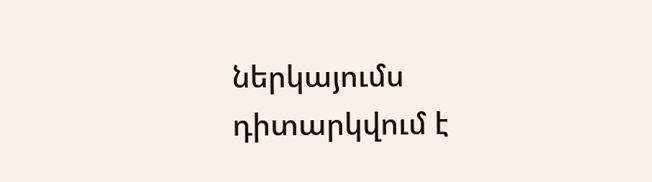ներկայումս դիտարկվում է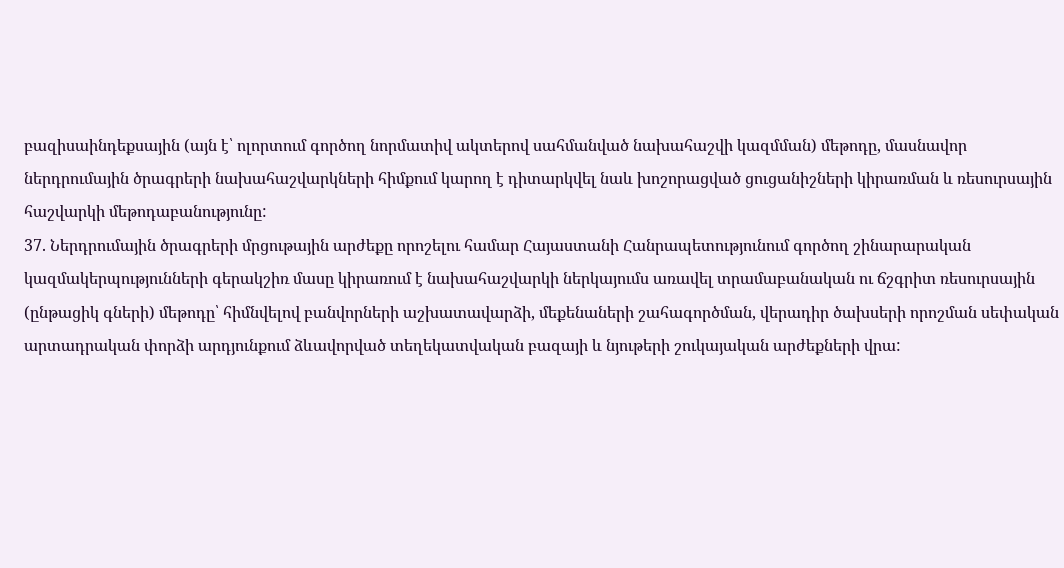բազիսաինդեքսային (այն է՝ ոլորտում գործող նորմատիվ ակտերով սահմանված նախահաշվի կազմման) մեթոդը, մասնավոր ներդրումային ծրագրերի նախահաշվարկների հիմքում կարող է դիտարկվել նաև խոշորացված ցուցանիշների կիրառման և ռեսուրսային հաշվարկի մեթոդաբանությունը:
37. Ներդրումային ծրագրերի մրցութային արժեքը որոշելու համար Հայաստանի Հանրապետությունում գործող շինարարական կազմակերպությունների գերակշիռ մասը կիրառում է նախահաշվարկի ներկայումս առավել տրամաբանական ու ճշգրիտ ռեսուրսային (ընթացիկ գների) մեթոդը՝ հիմնվելով բանվորների աշխատավարձի, մեքենաների շահագործման, վերադիր ծախսերի որոշման սեփական արտադրական փորձի արդյունքում ձևավորված տեղեկատվական բազայի և նյութերի շուկայական արժեքների վրա: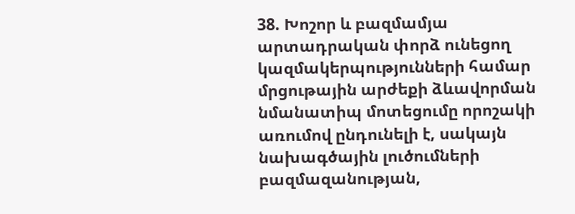38. Խոշոր և բազմամյա արտադրական փորձ ունեցող կազմակերպությունների համար մրցութային արժեքի ձևավորման նմանատիպ մոտեցումը որոշակի առումով ընդունելի է, սակայն նախագծային լուծումների բազմազանության,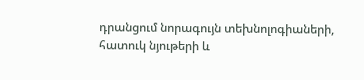դրանցում նորագույն տեխնոլոգիաների, հատուկ նյութերի և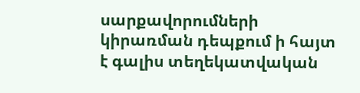սարքավորումների կիրառման դեպքում ի հայտ է գալիս տեղեկատվական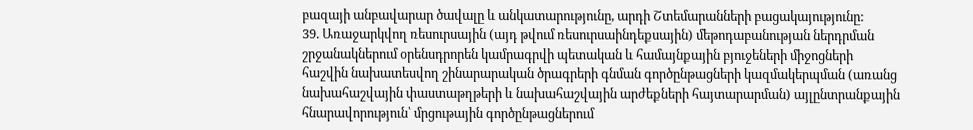բազայի անբավարար ծավալը և անկատարությունը, արդի Շտեմարանների բացակայությունը:
39. Առաջարկվող ռեսուրսային (այդ թվում ռեսուրսաինդեքսային) մեթոդաբանության ներդրման շրջանակներում օրենսդրորեն կամրագրվի պետական և համայնքային բյուջեների միջոցների հաշվին նախատեսվող շինարարական ծրագրերի գնման գործընթացների կազմակերպման (առանց նախահաշվային փաստաթղթերի և նախահաշվային արժեքների հայտարարման) այլընտրանքային հնարավորություն՝ մրցութային գործընթացներում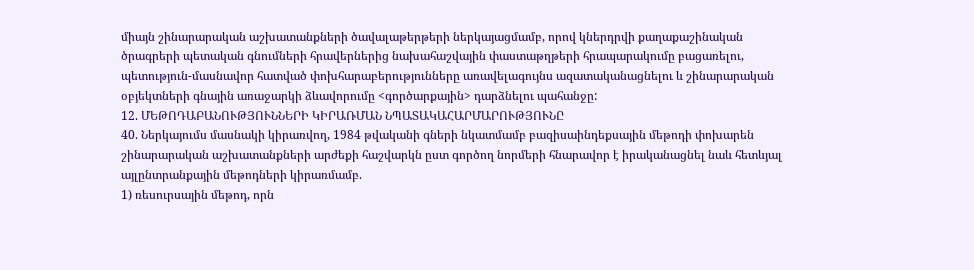միայն շինարարական աշխատանքների ծավալաթերթերի ներկայացմամբ, որով կներդրվի քաղաքաշինական ծրագրերի պետական գնումների հրավերներից նախահաշվային փաստաթղթերի հրապարակումը բացառելու, պետություն-մասնավոր հատված փոխհարաբերությունները առավելագույնս ազատականացնելու և շինարարական օբյեկտների գնային առաջարկի ձևավորումը <գործարքային> դարձնելու պահանջը:
12. ՄԵԹՈԴԱԲԱՆՈՒԹՅՈՒՆՆԵՐԻ ԿԻՐԱՌՄԱՆ ՆՊԱՏԱԿԱՀԱՐՄԱՐՈՒԹՅՈՒՆԸ
40. Ներկայումս մասնակի կիրառվող, 1984 թվականի գների նկատմամբ բազիսաինդեքսային մեթոդի փոխարեն շինարարական աշխատանքների արժեքի հաշվարկն ըստ գործող նորմերի հնարավոր է իրականացնել նաև հետևյալ այլընտրանքային մեթոդների կիրառմամբ.
1) ռեսուրսային մեթոդ, որն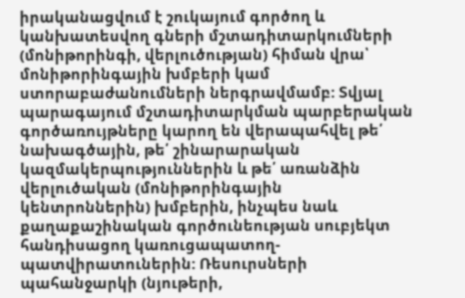իրականացվում է շուկայում գործող և կանխատեսվող գների մշտադիտարկումների (մոնիթորինգի, վերլուծության) հիման վրա՝ մոնիթորինգային խմբերի կամ ստորաբաժանումների ներգրավմամբ: Տվյալ պարագայում մշտադիտարկման պարբերական գործառույթները կարող են վերապահվել թե՛ նախագծային, թե՛ շինարարական կազմակերպություններին և թե՛ առանձին վերլուծական (մոնիթորինգային կենտրոններին) խմբերին, ինչպես նաև քաղաքաշինական գործունեության սուբյեկտ հանդիսացող կառուցապատող- պատվիրատուներին: Ռեսուրսների պահանջարկի (նյութերի,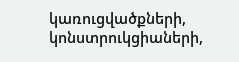կառուցվածքների, կոնստրուկցիաների,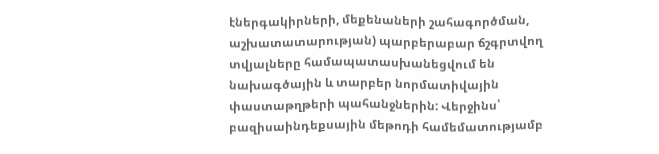էներգակիրների, մեքենաների շահագործման, աշխատատարության) պարբերաբար ճշգրտվող տվյալները համապատասխանեցվում են նախագծային և տարբեր նորմատիվային փաստաթղթերի պահանջներին: Վերջինս՝ բազիսաինդեքսային մեթոդի համեմատությամբ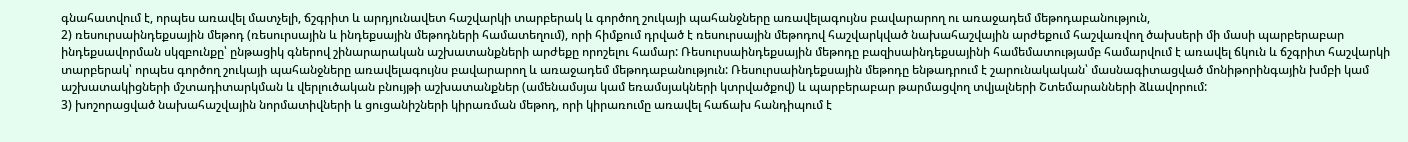գնահատվում է, որպես առավել մատչելի, ճշգրիտ և արդյունավետ հաշվարկի տարբերակ և գործող շուկայի պահանջները առավելագույնս բավարարող ու առաջադեմ մեթոդաբանություն,
2) ռեսուրսաինդեքսային մեթոդ (ռեսուրսային և ինդեքսային մեթոդների համատեղում), որի հիմքում դրված է ռեսուրսային մեթոդով հաշվարկված նախահաշվային արժեքում հաշվառվող ծախսերի մի մասի պարբերաբար ինդեքսավորման սկզբունքը՝ ընթացիկ գներով շինարարական աշխատանքների արժեքը որոշելու համար: Ռեսուրսաինդեքսային մեթոդը բազիսաինդեքսայինի համեմատությամբ համարվում է առավել ճկուն և ճշգրիտ հաշվարկի տարբերակ՝ որպես գործող շուկայի պահանջները առավելագույնս բավարարող և առաջադեմ մեթոդաբանություն: Ռեսուրսաինդեքսային մեթոդը ենթադրում է շարունակական՝ մասնագիտացված մոնիթորինգային խմբի կամ աշխատակիցների մշտադիտարկման և վերլուծական բնույթի աշխատանքներ (ամենամսյա կամ եռամսյակների կտրվածքով) և պարբերաբար թարմացվող տվյալների Շտեմարանների ձևավորում:
3) խոշորացված նախահաշվային նորմատիվների և ցուցանիշների կիրառման մեթոդ, որի կիրառումը առավել հաճախ հանդիպում է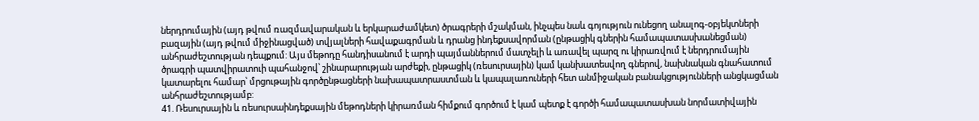ներդրումային (այդ թվում ռազմավարական և երկարաժամկետ) ծրագրերի մշակման, ինչպես նաև գոյություն ունեցող անալոգ-օբյեկտների բազային (այդ թվում միջինացված) տվյալների հավաքագրման և դրանց ինդեքսավորման (ընթացիկ գներին համապատասխանեցման) անհրաժեշտության դեպքում: Այս մեթոդը հանդիսանում է արդի պայմաններում մատչելի և առավել պարզ ու կիրառվում է ներդրումային ծրագրի պատվիրատուի պահանջով՝ շինարարության արժեքի, ընթացիկ (ռեսուրսային) կամ կանխատեսվող գներով, նախնական գնահատում կատարելու համար՝ մրցութային գործընթացների նախապատրաստման և կապալառուների հետ անմիջական բանակցությունների անցկացման անհրաժեշտությամբ:
41. Ռեսուրսային և ռեսուրսաինդեքսային մեթոդների կիրառման հիմքում գործում է կամ պետք է գործի համապատասխան նորմատիվային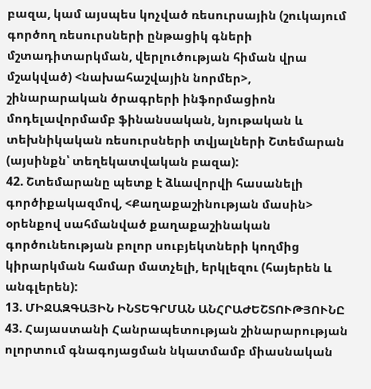բազա, կամ այսպես կոչված ռեսուրսային (շուկայում գործող ռեսուրսների ընթացիկ գների մշտադիտարկման, վերլուծության հիման վրա մշակված) <նախահաշվային նորմեր>, շինարարական ծրագրերի ինֆորմացիոն մոդելավորմամբ ֆինանսական, նյութական և տեխնիկական ռեսուրսների տվյալների Շտեմարան (այսինքն՝ տեղեկատվական բազա):
42. Շտեմարանը պետք է ձևավորվի հասանելի գործիքակազմով, <Քաղաքաշինության մասին> օրենքով սահմանված քաղաքաշինական գործունեության բոլոր սուբյեկտների կողմից կիրարկման համար մատչելի, երկլեզու (հայերեն և անգլերեն):
13. ՄԻՋԱԶԳԱՅԻՆ ԻՆՏԵԳՐՄԱՆ ԱՆՀՐԱԺԵՇՏՈՒԹՅՈՒՆԸ
43. Հայաստանի Հանրապետության շինարարության ոլորտում գնագոյացման նկատմամբ միասնական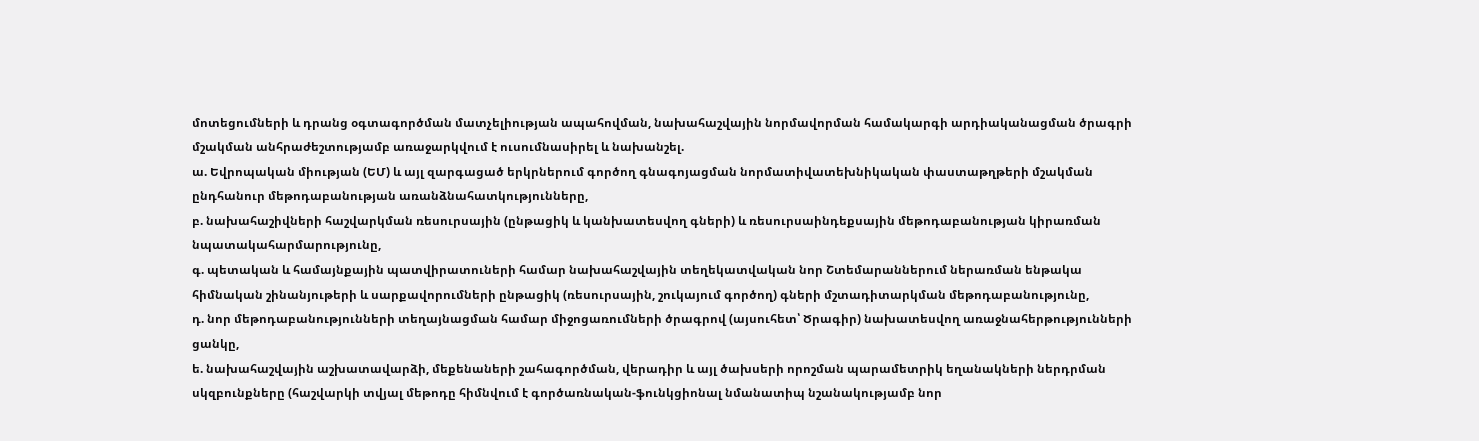մոտեցումների և դրանց օգտագործման մատչելիության ապահովման, նախահաշվային նորմավորման համակարգի արդիականացման ծրագրի մշակման անհրաժեշտությամբ առաջարկվում է ուսումնասիրել և նախանշել.
ա. Եվրոպական միության (ԵՄ) և այլ զարգացած երկրներում գործող գնագոյացման նորմատիվատեխնիկական փաստաթղթերի մշակման ընդհանուր մեթոդաբանության առանձնահատկությունները,
բ. նախահաշիվների հաշվարկման ռեսուրսային (ընթացիկ և կանխատեսվող գների) և ռեսուրսաինդեքսային մեթոդաբանության կիրառման նպատակահարմարությունը,
գ. պետական և համայնքային պատվիրատուների համար նախահաշվային տեղեկատվական նոր Շտեմարաններում ներառման ենթակա հիմնական շինանյութերի և սարքավորումների ընթացիկ (ռեսուրսային, շուկայում գործող) գների մշտադիտարկման մեթոդաբանությունը,
դ. նոր մեթոդաբանությունների տեղայնացման համար միջոցառումների ծրագրով (այսուհետ՝ Ծրագիր) նախատեսվող առաջնահերթությունների ցանկը,
ե. նախահաշվային աշխատավարձի, մեքենաների շահագործման, վերադիր և այլ ծախսերի որոշման պարամետրիկ եղանակների ներդրման սկզբունքները (հաշվարկի տվյալ մեթոդը հիմնվում է գործառնական-ֆունկցիոնալ նմանատիպ նշանակությամբ նոր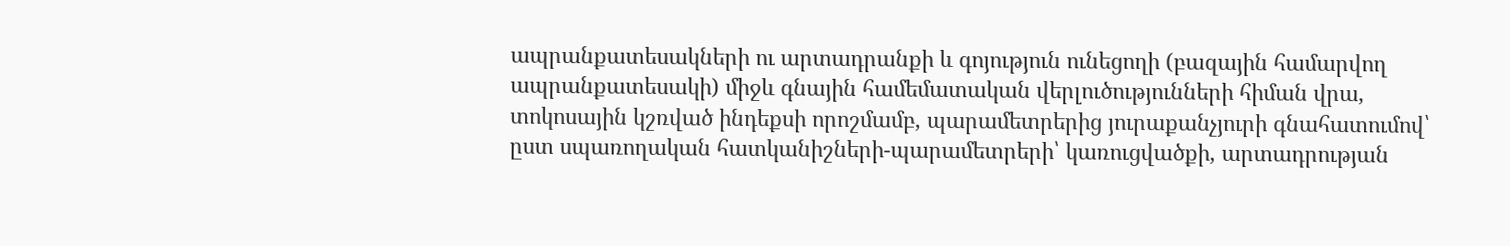ապրանքատեսակների ու արտադրանքի և գոյություն ունեցողի (բազային համարվող ապրանքատեսակի) միջև գնային համեմատական վերլուծությունների հիման վրա, տոկոսային կշռված ինդեքսի որոշմամբ, պարամետրերից յուրաքանչյուրի գնահատումով՝ ըստ սպառողական հատկանիշների-պարամետրերի՝ կառուցվածքի, արտադրության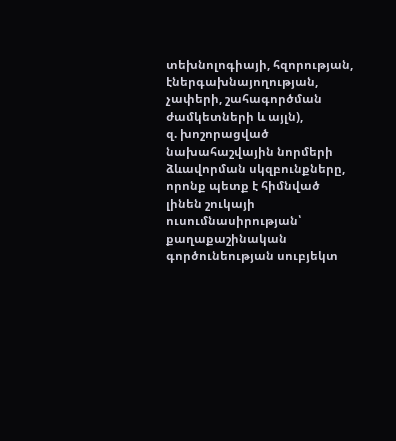տեխնոլոգիայի, հզորության, էներգախնայողության, չափերի, շահագործման ժամկետների և այլն),
զ. խոշորացված նախահաշվային նորմերի ձևավորման սկզբունքները, որոնք պետք է հիմնված լինեն շուկայի ուսումնասիրության՝ քաղաքաշինական գործունեության սուբյեկտ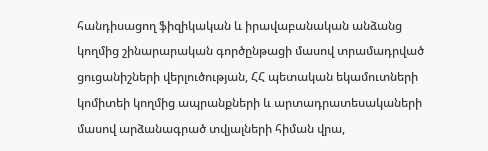հանդիսացող ֆիզիկական և իրավաբանական անձանց կողմից շինարարական գործընթացի մասով տրամադրված ցուցանիշների վերլուծության, ՀՀ պետական եկամուտների կոմիտեի կողմից ապրանքների և արտադրատեսակաների մասով արձանագրած տվյալների հիման վրա,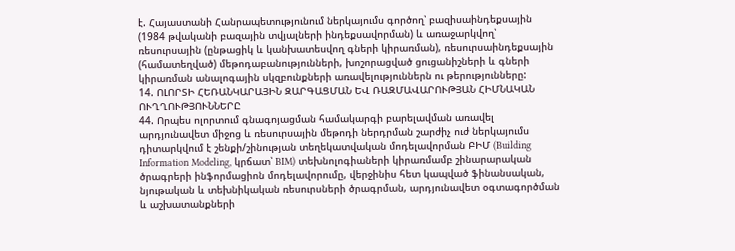է. Հայաստանի Հանրապետությունում ներկայումս գործող՝ բազիսաինդեքսային (1984 թվականի բազային տվյալների ինդեքսավորման) և առաջարկվող՝ ռեսուրսային (ընթացիկ և կանխատեսվող գների կիրառման), ռեսուրսաինդեքսային (համատեղված) մեթոդաբանությունների, խոշորացված ցուցանիշների և գների կիրառման անալոգային սկզբունքների առավելություններն ու թերությունները:
14. ՈԼՈՐՏԻ ՀԵՌԱՆԿԱՐԱՅԻՆ ԶԱՐԳԱՑՄԱՆ ԵՎ ՌԱԶՄԱՎԱՐՈՒԹՅԱՆ ՀԻՄՆԱԿԱՆ ՈՒՂՂՈՒԹՅՈՒՆՆԵՐԸ
44. Որպես ոլորտում գնագոյացման համակարգի բարելավման առավել արդյունավետ միջոց և ռեսուրսային մեթոդի ներդրման շարժիչ ուժ ներկայումս դիտարկվում է շենքի/շինության տեղեկատվական մոդելավորման ԲԻՄ (Building Information Modeling, կրճատ՝ BIM) տեխնոլոգիաների կիրառմամբ շինարարական ծրագրերի ինֆորմացիոն մոդելավորումը, վերջինիս հետ կապված ֆինանսական, նյութական և տեխնիկական ռեսուրսների ծրագրման, արդյունավետ օգտագործման և աշխատանքների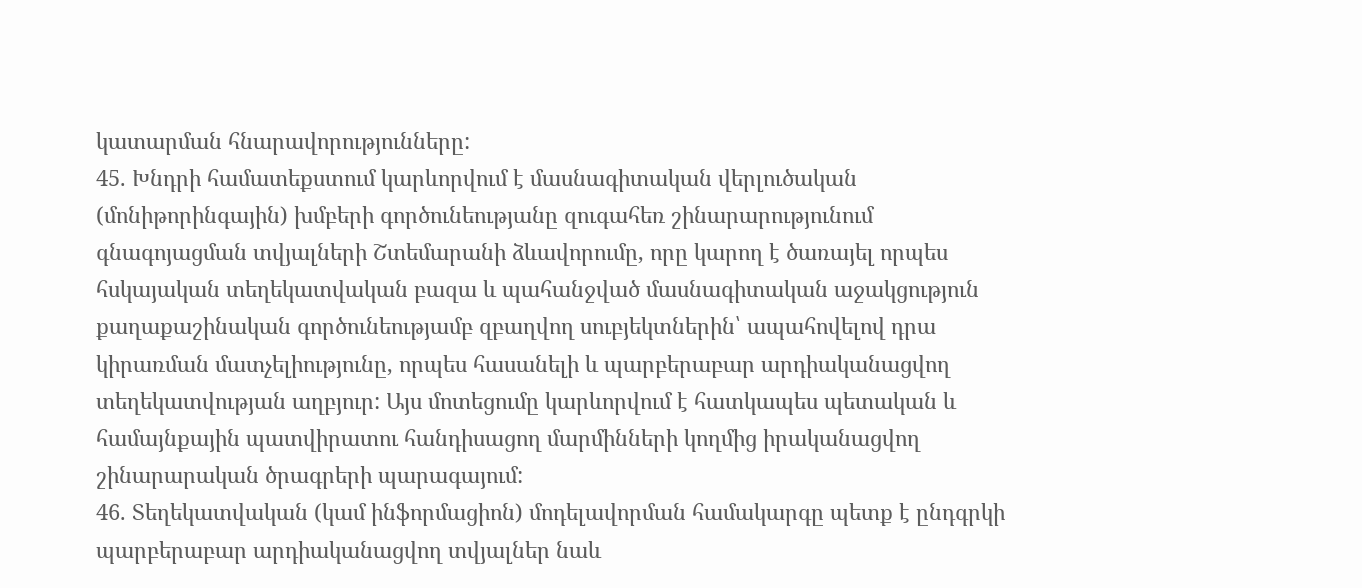կատարման հնարավորությունները:
45. Խնդրի համատեքստում կարևորվում է մասնագիտական վերլուծական (մոնիթորինգային) խմբերի գործունեությանը զուգահեռ շինարարությունում գնագոյացման տվյալների Շտեմարանի ձևավորումը, որը կարող է ծառայել որպես հսկայական տեղեկատվական բազա և պահանջված մասնագիտական աջակցություն քաղաքաշինական գործունեությամբ զբաղվող սուբյեկտներին՝ ապահովելով դրա կիրառման մատչելիությունը, որպես հասանելի և պարբերաբար արդիականացվող տեղեկատվության աղբյուր: Այս մոտեցումը կարևորվում է հատկապես պետական և համայնքային պատվիրատու հանդիսացող մարմինների կողմից իրականացվող շինարարական ծրագրերի պարագայում:
46. Տեղեկատվական (կամ ինֆորմացիոն) մոդելավորման համակարգը պետք է ընդգրկի պարբերաբար արդիականացվող տվյալներ նաև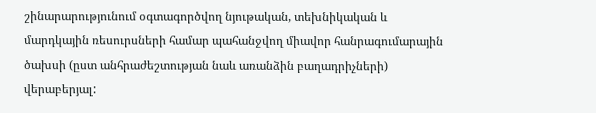շինարարությունում օգտագործվող նյութական, տեխնիկական և մարդկային ռեսուրսների համար պահանջվող միավոր հանրագումարային ծախսի (ըստ անհրաժեշտության նաև առանձին բաղադրիչների) վերաբերյալ: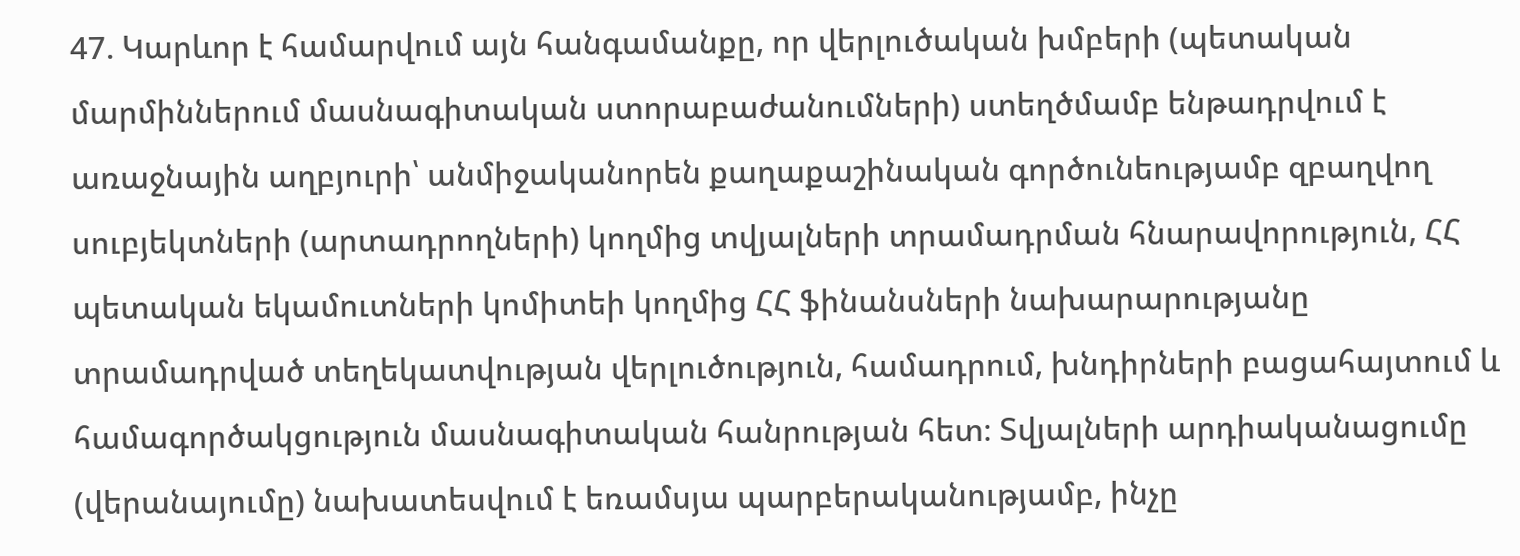47. Կարևոր է համարվում այն հանգամանքը, որ վերլուծական խմբերի (պետական մարմիններում մասնագիտական ստորաբաժանումների) ստեղծմամբ ենթադրվում է առաջնային աղբյուրի՝ անմիջականորեն քաղաքաշինական գործունեությամբ զբաղվող սուբյեկտների (արտադրողների) կողմից տվյալների տրամադրման հնարավորություն, ՀՀ պետական եկամուտների կոմիտեի կողմից ՀՀ ֆինանսների նախարարությանը տրամադրված տեղեկատվության վերլուծություն, համադրում, խնդիրների բացահայտում և համագործակցություն մասնագիտական հանրության հետ։ Տվյալների արդիականացումը (վերանայումը) նախատեսվում է եռամսյա պարբերականությամբ, ինչը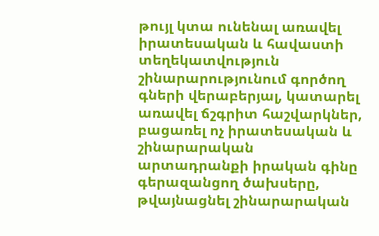թույլ կտա ունենալ առավել իրատեսական և հավաստի տեղեկատվություն շինարարությունում գործող գների վերաբերյալ, կատարել առավել ճշգրիտ հաշվարկներ, բացառել ոչ իրատեսական և շինարարական արտադրանքի իրական գինը գերազանցող ծախսերը, թվայնացնել շինարարական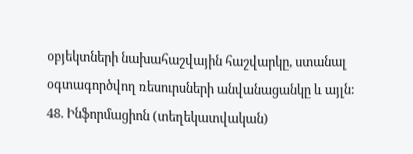օբյեկտների նախահաշվային հաշվարկը, ստանալ օգտագործվող ռեսուրսների անվանացանկը և այլն:
48. Ինֆորմացիոն (տեղեկատվական)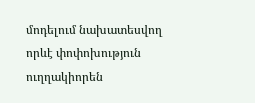մոդելում նախատեսվող որևէ փոփոխություն ուղղակիորեն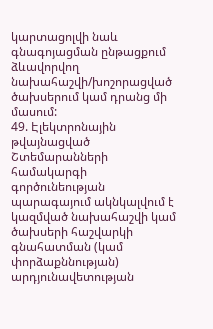կարտացոլվի նաև գնագոյացման ընթացքում ձևավորվող նախահաշվի/խոշորացված ծախսերում կամ դրանց մի մասում:
49. Էլեկտրոնային թվայնացված Շտեմարանների համակարգի գործունեության պարագայում ակնկալվում է կազմված նախահաշվի կամ ծախսերի հաշվարկի գնահատման (կամ փորձաքննության) արդյունավետության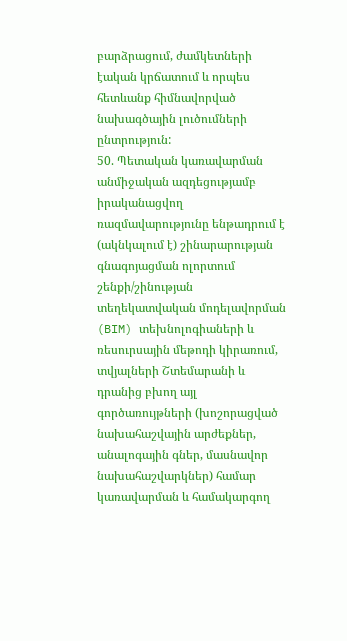բարձրացում, ժամկետների էական կրճատում և որպես հետևանք հիմնավորված նախագծային լուծումների ընտրություն:
50. Պետական կառավարման անմիջական ազդեցությամբ իրականացվող ռազմավարությունը ենթադրում է (ակնկալում է) շինարարության գնագոյացման ոլորտում շենքի/շինության տեղեկատվական մոդելավորման (BIM) տեխնոլոգիաների և ռեսուրսային մեթոդի կիրառում, տվյալների Շտեմարանի և դրանից բխող այլ գործառույթների (խոշորացված նախահաշվային արժեքներ, անալոգային գներ, մասնավոր նախահաշվարկներ) համար կառավարման և համակարգող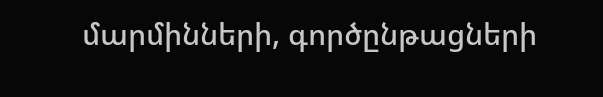մարմինների, գործընթացների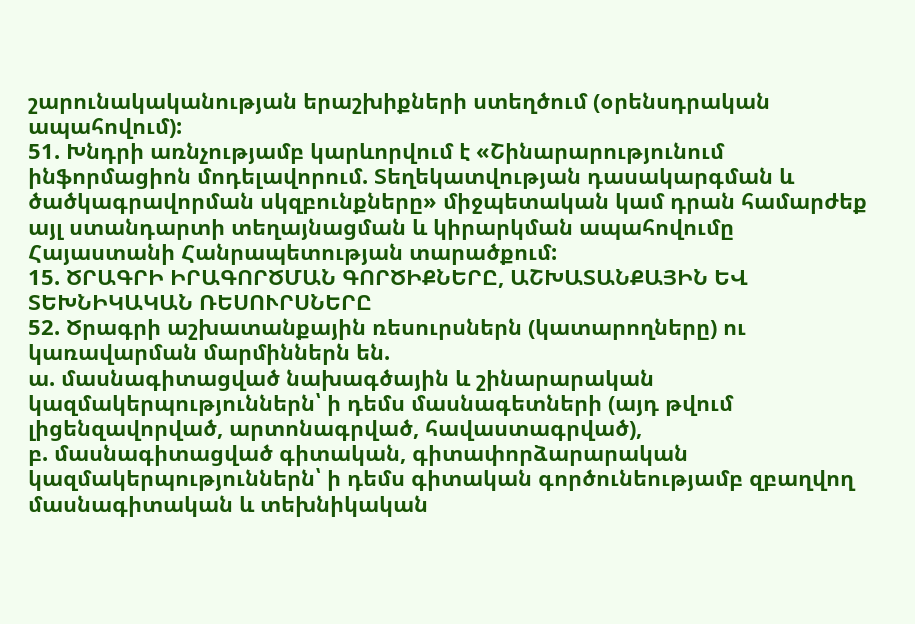շարունակականության երաշխիքների ստեղծում (օրենսդրական ապահովում):
51. Խնդրի առնչությամբ կարևորվում է «Շինարարությունում ինֆորմացիոն մոդելավորում. Տեղեկատվության դասակարգման և ծածկագրավորման սկզբունքները» միջպետական կամ դրան համարժեք այլ ստանդարտի տեղայնացման և կիրարկման ապահովումը Հայաստանի Հանրապետության տարածքում:
15. ԾՐԱԳՐԻ ԻՐԱԳՈՐԾՄԱՆ ԳՈՐԾԻՔՆԵՐԸ, ԱՇԽԱՏԱՆՔԱՅԻՆ ԵՎ ՏԵԽՆԻԿԱԿԱՆ ՌԵՍՈՒՐՍՆԵՐԸ
52. Ծրագրի աշխատանքային ռեսուրսներն (կատարողները) ու կառավարման մարմիններն են.
ա. մասնագիտացված նախագծային և շինարարական կազմակերպություններն՝ ի դեմս մասնագետների (այդ թվում լիցենզավորված, արտոնագրված, հավաստագրված),
բ. մասնագիտացված գիտական, գիտափորձարարական կազմակերպություններն՝ ի դեմս գիտական գործունեությամբ զբաղվող մասնագիտական և տեխնիկական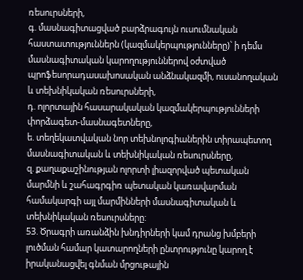ռեսուրսների,
գ. մասնագիտացված բարձրագույն ուսումնական հաստատություններն (կազմակերպությունները)՝ ի դեմս մասնագիտական կարողություններով օժտված պրոֆեսորադասախոսական անձնակազմի, ուսանողական և տեխնիկական ռեսուրսների,
դ. ոլորտային հասարակական կազմակերպությունների փորձագետ-մասնագետները,
ե. տեղեկատվական նոր տեխնոլոգիաներին տիրապետող մասնագիտական և տեխնիկական ռեսուրսները,
զ. քաղաքաշինության ոլորտի լիազորված պետական մարմնի և շահագրգիռ պետական կառավարման համակարգի այլ մարմինների մասնագիտական և տեխնիկական ռեսուրսները:
53. Ծրագրի առանձին խնդիրների կամ դրանց խմբերի լուծման համար կատարողների ընտրությունը կարող է իրականացվել գնման մրցութային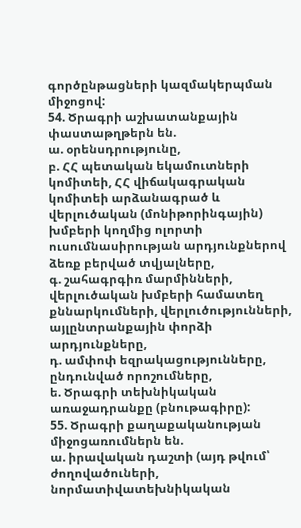գործընթացների կազմակերպման միջոցով:
54. Ծրագրի աշխատանքային փաստաթղթերն են.
ա. օրենսդրությունը,
բ. ՀՀ պետական եկամուտների կոմիտեի, ՀՀ վիճակագրական կոմիտեի արձանագրած և վերլուծական (մոնիթորինգային) խմբերի կողմից ոլորտի ուսումնասիրության արդյունքներով ձեռք բերված տվյալները,
գ. շահագրգիռ մարմինների, վերլուծական խմբերի համատեղ քննարկումների, վերլուծությունների, այլընտրանքային փորձի արդյունքները,
դ. ամփոփ եզրակացությունները, ընդունված որոշումները,
ե. Ծրագրի տեխնիկական առաջադրանքը (բնութագիրը):
55. Ծրագրի քաղաքականության միջոցառումներն են.
ա. իրավական դաշտի (այդ թվում՝ ժողովածուների, նորմատիվատեխնիկական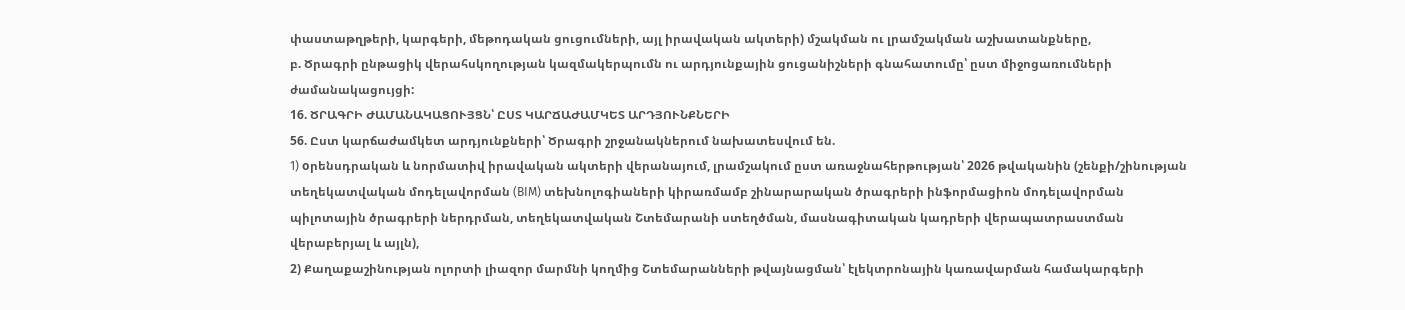փաստաթղթերի, կարգերի, մեթոդական ցուցումների, այլ իրավական ակտերի) մշակման ու լրամշակման աշխատանքները,
բ. Ծրագրի ընթացիկ վերահսկողության կազմակերպումն ու արդյունքային ցուցանիշների գնահատումը՝ ըստ միջոցառումների ժամանակացույցի:
16. ԾՐԱԳՐԻ ԺԱՄԱՆԱԿԱՑՈՒՅՑՆ՝ ԸՍՏ ԿԱՐՃԱԺԱՄԿԵՏ ԱՐԴՅՈՒՆՔՆԵՐԻ
56. Ըստ կարճաժամկետ արդյունքների՝ Ծրագրի շրջանակներում նախատեսվում են.
1) oրենսդրական և նորմատիվ իրավական ակտերի վերանայում, լրամշակում ըստ առաջնահերթության՝ 2026 թվականին (շենքի/շինության տեղեկատվական մոդելավորման (BIM) տեխնոլոգիաների կիրառմամբ շինարարական ծրագրերի ինֆորմացիոն մոդելավորման պիլոտային ծրագրերի ներդրման, տեղեկատվական Շտեմարանի ստեղծման, մասնագիտական կադրերի վերապատրաստման վերաբերյալ և այլն),
2) Քաղաքաշինության ոլորտի լիազոր մարմնի կողմից Շտեմարանների թվայնացման՝ էլեկտրոնային կառավարման համակարգերի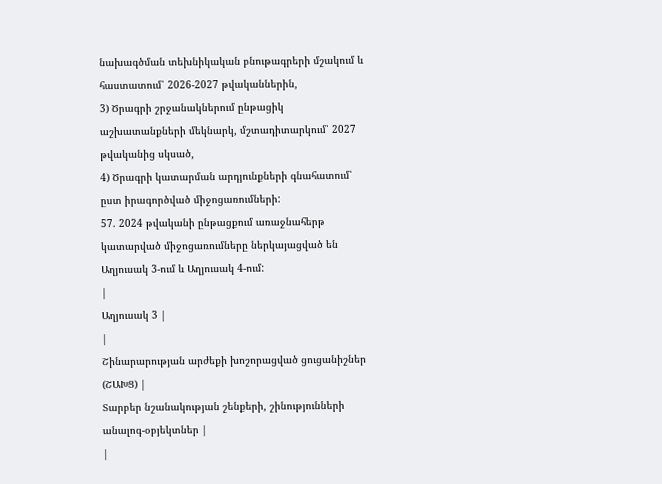նախագծման տեխնիկական բնութագրերի մշակում և հաստատում՝ 2026-2027 թվականներին,
3) Ծրագրի շրջանակներում ընթացիկ աշխատանքների մեկնարկ, մշտադիտարկում՝ 2027 թվականից սկսած,
4) Ծրագրի կատարման արդյունքների գնահատում՝ ըստ իրագործված միջոցառումների:
57. 2024 թվականի ընթացքում առաջնահերթ կատարված միջոցառումները ներկայացված են Աղյուսակ 3-ում և Աղյուսակ 4-ում:
|
Աղյուսակ 3 |
|
Շինարարության արժեքի խոշորացված ցուցանիշներ (ՇԱԽՑ) |
Տարբեր նշանակության շենքերի, շինությունների անալոգ-օբյեկտներ |
|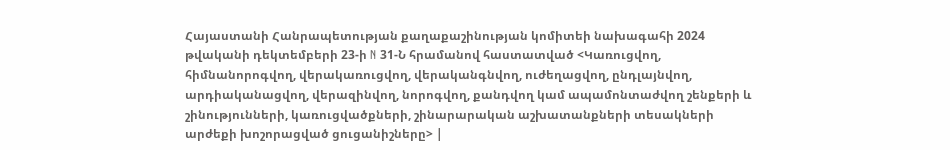Հայաստանի Հանրապետության քաղաքաշինության կոմիտեի նախագահի 2024 թվականի դեկտեմբերի 23-ի N 31-Ն հրամանով հաստատված <Կառուցվող, հիմնանորոգվող, վերակառուցվող, վերականգնվող, ուժեղացվող, ընդլայնվող, արդիականացվող, վերազինվող, նորոգվող, քանդվող կամ ապամոնտաժվող շենքերի և շինությունների, կառուցվածքների, շինարարական աշխատանքների տեսակների արժեքի խոշորացված ցուցանիշները> |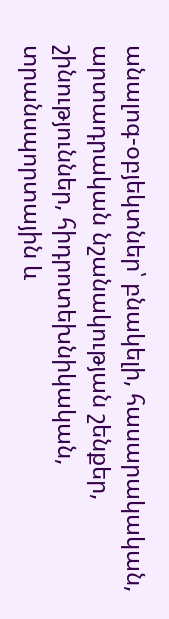անալոգ-օբյեկտներ՝ բնակելի, հասարակական, արտադրական նշանակության շենքեր, շինություններ, հիդրոտեխնիկական, տրանսպորտային և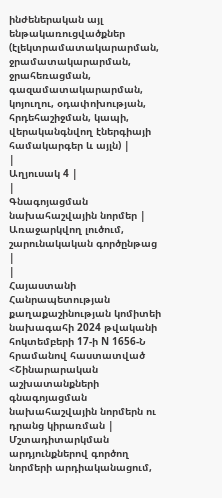ինժեներական այլ ենթակառուցվածքներ (էլեկտրամատակարարման, ջրամատակարարման, ջրահեռացման, գազամատակարարման, կոյուղու, օդափոխության, հրդեհաշիջման, կապի, վերականգնվող էներգիայի համակարգեր և այլն) |
|
Աղյուսակ 4 |
|
Գնագոյացման նախահաշվային նորմեր |
Առաջարկվող լուծում, շարունակական գործընթաց |
|
Հայաստանի Հանրապետության քաղաքաշինության կոմիտեի նախագահի 2024 թվականի հոկտեմբերի 17-ի N 1656-Ն հրամանով հաստատված <Շինարարական աշխատանքների գնագոյացման նախահաշվային նորմերն ու դրանց կիրառման |
Մշտադիտարկման արդյունքներով գործող նորմերի արդիականացում,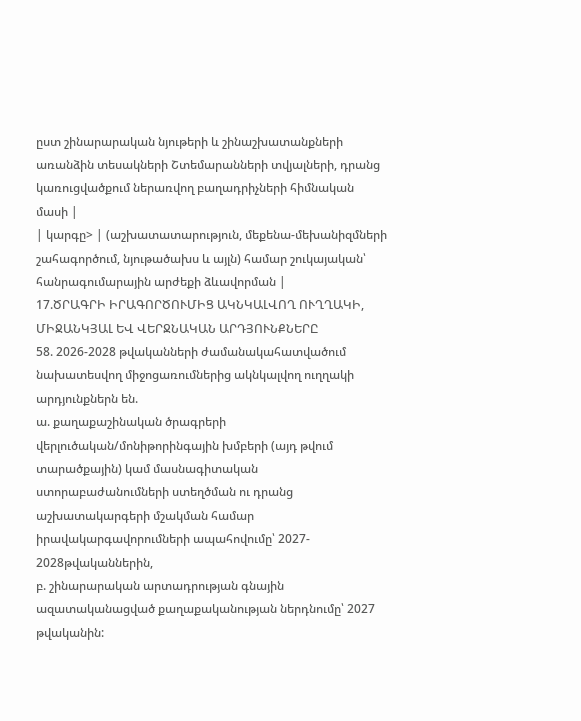ըստ շինարարական նյութերի և շինաշխատանքների առանձին տեսակների Շտեմարանների տվյալների, դրանց կառուցվածքում ներառվող բաղադրիչների հիմնական մասի |
| կարգը> | (աշխատատարություն, մեքենա-մեխանիզմների շահագործում, նյութածախս և այլն) համար շուկայական՝ հանրագումարային արժեքի ձևավորման |
17.ԾՐԱԳՐԻ ԻՐԱԳՈՐԾՈՒՄԻՑ ԱԿՆԿԱԼՎՈՂ ՈՒՂՂԱԿԻ, ՄԻՋԱՆԿՅԱԼ ԵՎ ՎԵՐՋՆԱԿԱՆ ԱՐԴՅՈՒՆՔՆԵՐԸ
58. 2026-2028 թվականների ժամանակահատվածում նախատեսվող միջոցառումներից ակնկալվող ուղղակի արդյունքներն են.
ա. քաղաքաշինական ծրագրերի վերլուծական/մոնիթորինգային խմբերի (այդ թվում տարածքային) կամ մասնագիտական ստորաբաժանումների ստեղծման ու դրանց աշխատակարգերի մշակման համար իրավակարգավորումների ապահովումը՝ 2027- 2028թվականներին,
բ. շինարարական արտադրության գնային ազատականացված քաղաքականության ներդնումը՝ 2027 թվականին: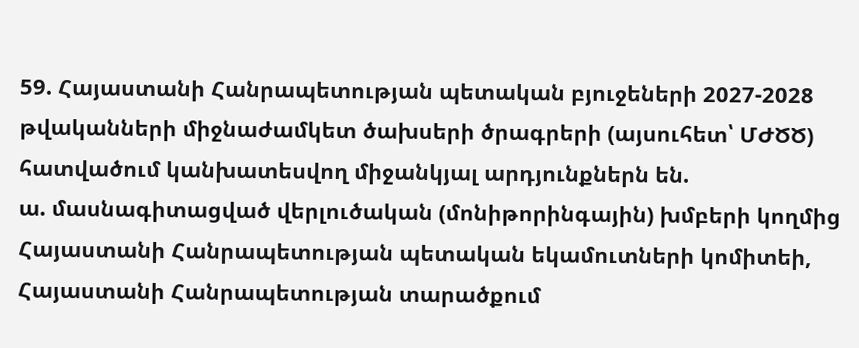59. Հայաստանի Հանրապետության պետական բյուջեների 2027-2028 թվականների միջնաժամկետ ծախսերի ծրագրերի (այսուհետ՝ ՄԺԾԾ) հատվածում կանխատեսվող միջանկյալ արդյունքներն են.
ա. մասնագիտացված վերլուծական (մոնիթորինգային) խմբերի կողմից Հայաստանի Հանրապետության պետական եկամուտների կոմիտեի, Հայաստանի Հանրապետության տարածքում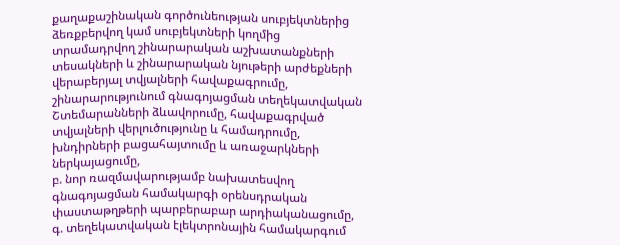քաղաքաշինական գործունեության սուբյեկտներից ձեռքբերվող կամ սուբյեկտների կողմից տրամադրվող շինարարական աշխատանքների տեսակների և շինարարական նյութերի արժեքների վերաբերյալ տվյալների հավաքագրումը, շինարարությունում գնագոյացման տեղեկատվական Շտեմարանների ձևավորումը, հավաքագրված տվյալների վերլուծությունը և համադրումը, խնդիրների բացահայտումը և առաջարկների ներկայացումը,
բ. նոր ռազմավարությամբ նախատեսվող գնագոյացման համակարգի օրենսդրական փաստաթղթերի պարբերաբար արդիականացումը,
գ. տեղեկատվական էլեկտրոնային համակարգում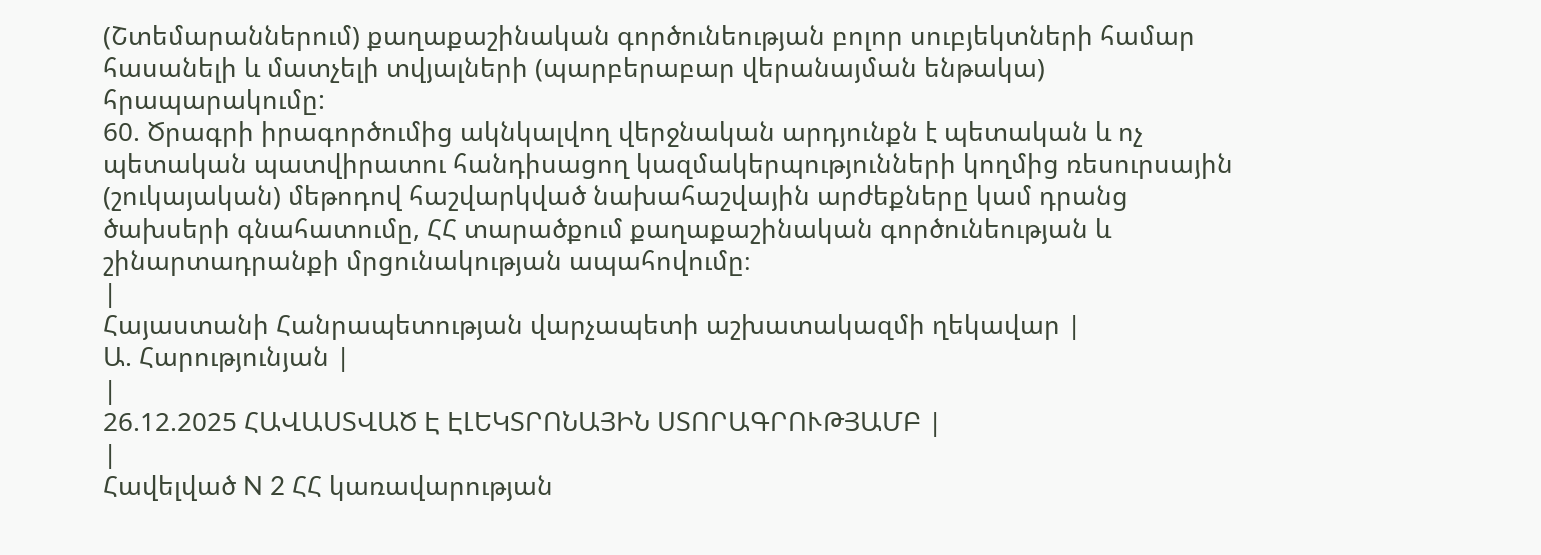(Շտեմարաններում) քաղաքաշինական գործունեության բոլոր սուբյեկտների համար հասանելի և մատչելի տվյալների (պարբերաբար վերանայման ենթակա) հրապարակումը:
60. Ծրագրի իրագործումից ակնկալվող վերջնական արդյունքն է պետական և ոչ պետական պատվիրատու հանդիսացող կազմակերպությունների կողմից ռեսուրսային (շուկայական) մեթոդով հաշվարկված նախահաշվային արժեքները կամ դրանց ծախսերի գնահատումը, ՀՀ տարածքում քաղաքաշինական գործունեության և շինարտադրանքի մրցունակության ապահովումը։
|
Հայաստանի Հանրապետության վարչապետի աշխատակազմի ղեկավար |
Ա. Հարությունյան |
|
26.12.2025 ՀԱՎԱՍՏՎԱԾ Է ԷԼԵԿՏՐՈՆԱՅԻՆ ՍՏՈՐԱԳՐՈՒԹՅԱՄԲ |
|
Հավելված N 2 ՀՀ կառավարության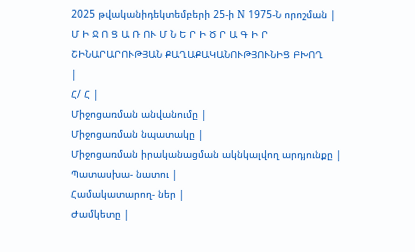2025 թվականիդեկտեմբերի 25-ի N 1975-Ն որոշման |
Մ Ի Ջ Ո Ց Ա Ռ ՈՒ Մ Ն Ե Ր Ի Ծ Ր Ա Գ Ի Ր
ՇԻՆԱՐԱՐՈՒԹՅԱՆ ՔԱՂԱՔԱԿԱՆՈՒԹՅՈՒՆԻՑ ԲԽՈՂ
|
Հ/ Հ |
Միջոցառման անվանումը |
Միջոցառման նպատակը |
Միջոցառման իրականացման ակնկալվող արդյունքը |
Պատասխա- նատու |
Համակատարող- ներ |
Ժամկետը |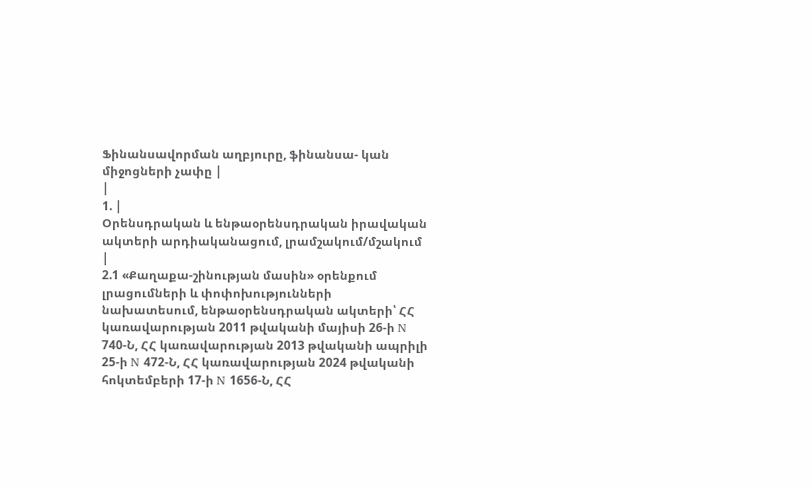Ֆինանսավորման աղբյուրը, ֆինանսա- կան միջոցների չափը |
|
1. |
Օրենսդրական և ենթաօրենսդրական իրավական ակտերի արդիականացում, լրամշակում/մշակում |
2.1 «Քաղաքա-շինության մասին» օրենքում լրացումների և փոփոխությունների նախատեսում, ենթաօրենսդրական ակտերի՝ ՀՀ կառավարության 2011 թվականի մայիսի 26-ի N 740-Ն, ՀՀ կառավարության 2013 թվականի ապրիլի 25-ի N 472-Ն, ՀՀ կառավարության 2024 թվականի հոկտեմբերի 17-ի N 1656-Ն, ՀՀ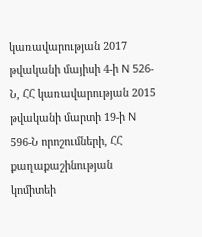կառավարության 2017 թվականի մայիսի 4-ի N 526-Ն, ՀՀ կառավարության 2015 թվականի մարտի 19-ի N 596-Ն որոշումների, ՀՀ քաղաքաշինության կոմիտեի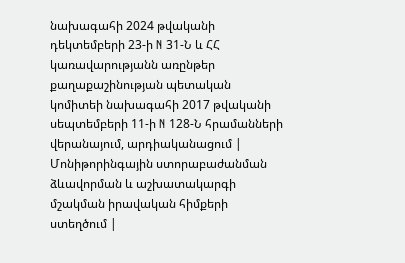նախագահի 2024 թվականի դեկտեմբերի 23-ի N 31-Ն և ՀՀ կառավարությանն առընթեր քաղաքաշինության պետական կոմիտեի նախագահի 2017 թվականի սեպտեմբերի 11-ի N 128-Ն հրամանների վերանայում, արդիականացում |
Մոնիթորինգային ստորաբաժանման ձևավորման և աշխատակարգի մշակման իրավական հիմքերի ստեղծում |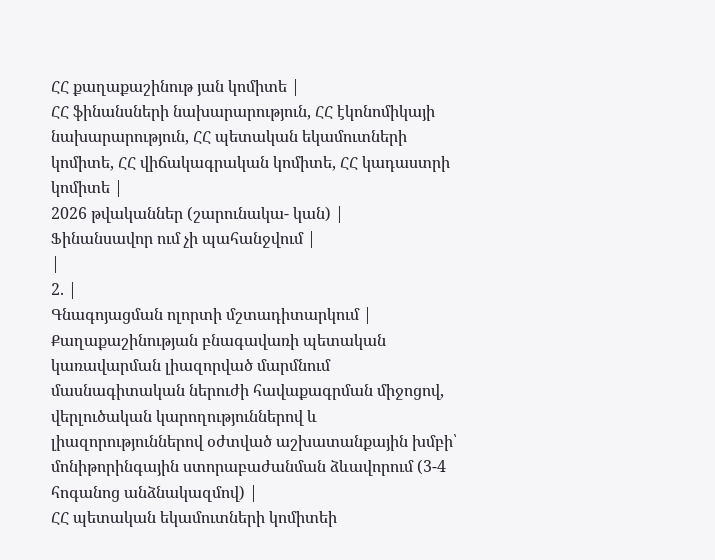ՀՀ քաղաքաշինութ յան կոմիտե |
ՀՀ ֆինանսների նախարարություն, ՀՀ էկոնոմիկայի նախարարություն, ՀՀ պետական եկամուտների կոմիտե, ՀՀ վիճակագրական կոմիտե, ՀՀ կադաստրի կոմիտե |
2026 թվականներ (շարունակա- կան) |
Ֆինանսավոր ում չի պահանջվում |
|
2. |
Գնագոյացման ոլորտի մշտադիտարկում |
Քաղաքաշինության բնագավառի պետական կառավարման լիազորված մարմնում մասնագիտական ներուժի հավաքագրման միջոցով, վերլուծական կարողություններով և լիազորություններով օժտված աշխատանքային խմբի՝ մոնիթորինգային ստորաբաժանման ձևավորում (3-4 հոգանոց անձնակազմով) |
ՀՀ պետական եկամուտների կոմիտեի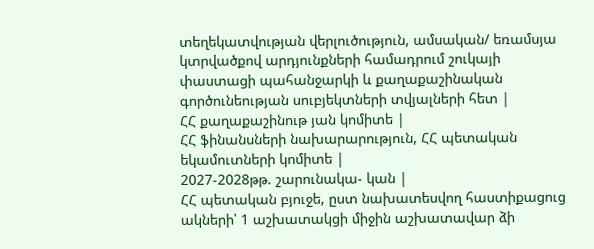տեղեկատվության վերլուծություն, ամսական/ եռամսյա կտրվածքով արդյունքների համադրում շուկայի փաստացի պահանջարկի և քաղաքաշինական գործունեության սուբյեկտների տվյալների հետ |
ՀՀ քաղաքաշինութ յան կոմիտե |
ՀՀ ֆինանսների նախարարություն, ՀՀ պետական եկամուտների կոմիտե |
2027-2028թթ. շարունակա- կան |
ՀՀ պետական բյուջե, ըստ նախատեսվող հաստիքացուց ակների՝ 1 աշխատակցի միջին աշխատավար ձի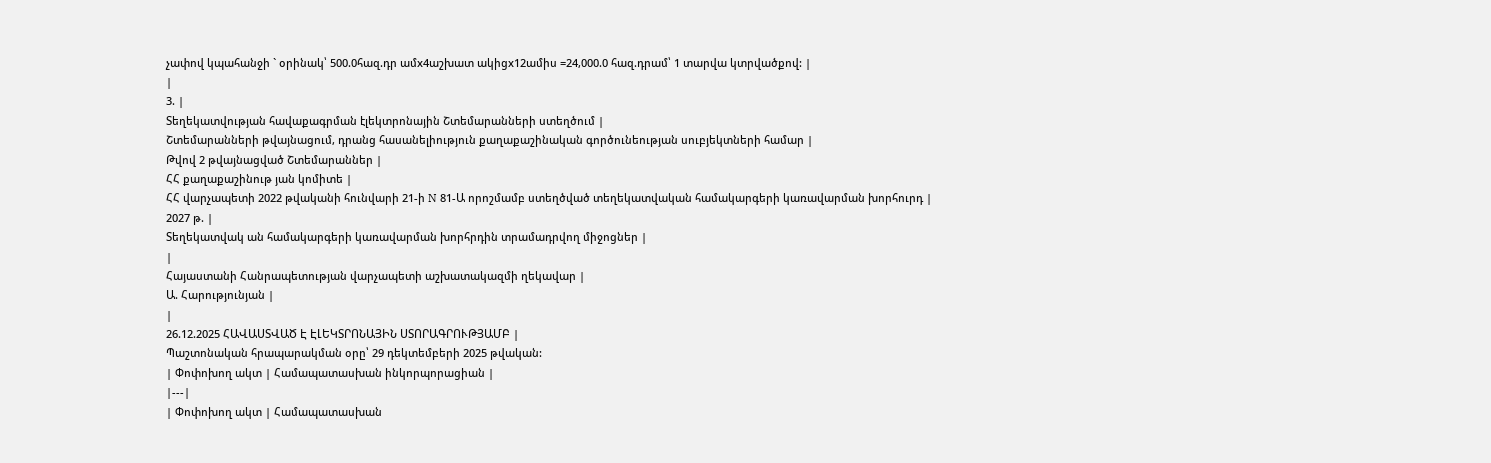չափով կպահանջի ` օրինակ՝ 500.0հազ.դր ամx4աշխատ ակիցx12ամիս =24,000.0 հազ.դրամ՝ 1 տարվա կտրվածքով: |
|
3. |
Տեղեկատվության հավաքագրման էլեկտրոնային Շտեմարանների ստեղծում |
Շտեմարանների թվայնացում, դրանց հասանելիություն քաղաքաշինական գործունեության սուբյեկտների համար |
Թվով 2 թվայնացված Շտեմարաններ |
ՀՀ քաղաքաշինութ յան կոմիտե |
ՀՀ վարչապետի 2022 թվականի հունվարի 21-ի N 81-Ա որոշմամբ ստեղծված տեղեկատվական համակարգերի կառավարման խորհուրդ |
2027 թ. |
Տեղեկատվակ ան համակարգերի կառավարման խորհրդին տրամադրվող միջոցներ |
|
Հայաստանի Հանրապետության վարչապետի աշխատակազմի ղեկավար |
Ա. Հարությունյան |
|
26.12.2025 ՀԱՎԱՍՏՎԱԾ Է ԷԼԵԿՏՐՈՆԱՅԻՆ ՍՏՈՐԱԳՐՈՒԹՅԱՄԲ |
Պաշտոնական հրապարակման օրը՝ 29 դեկտեմբերի 2025 թվական:
| Փոփոխող ակտ | Համապատասխան ինկորպորացիան |
|---|
| Փոփոխող ակտ | Համապատասխան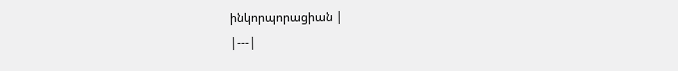ինկորպորացիան |
|---|